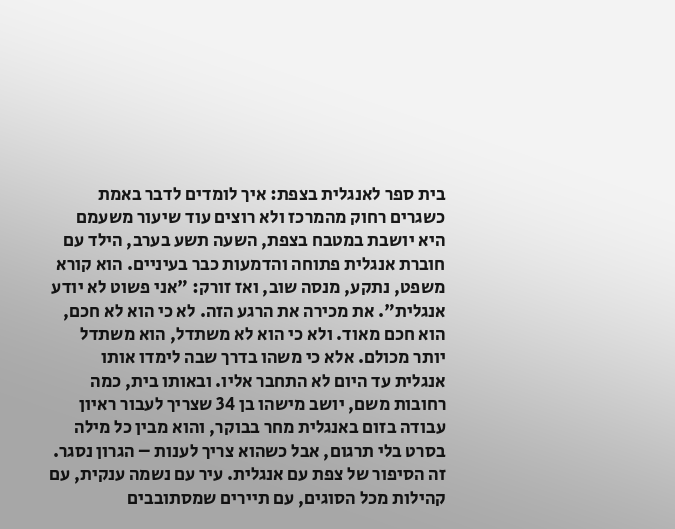בית ספר לאנגלית בצפת: איך לומדים לדבר באמת כשגרים רחוק מהמרכז ולא רוצים עוד שיעור משעמם
היא יושבת במטבח בצפת, השעה תשע בערב, הילד עם חוברת אנגלית פתוחה והדמעות כבר בעיניים. הוא קורא משפט, נתקע, מנסה שוב, ואז זורק: "אני פשוט לא יודע אנגלית". את מכירה את הרגע הזה. לא כי הוא לא חכם, הוא חכם מאוד. ולא כי הוא לא משתדל, הוא משתדל יותר מכולם. אלא כי משהו בדרך שבה לימדו אותו אנגלית עד היום לא התחבר אליו. ובאותו בית, כמה רחובות משם, יושב מישהו בן 34 שצריך לעבור ראיון עבודה בזום באנגלית מחר בבוקר, והוא מבין כל מילה בסרט בלי תרגום, אבל כשהוא צריך לענות – הגרון נסגר. זה הסיפור של צפת עם אנגלית. עיר עם נשמה ענקית, עם קהילות מכל הסוגים, עם תיירים שמסתובבים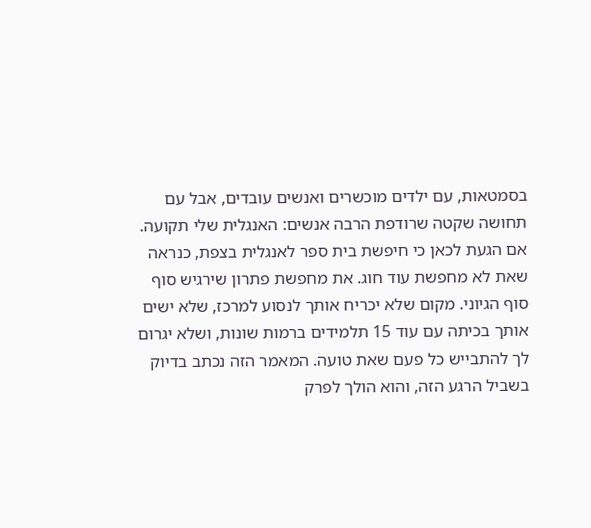בסמטאות, עם ילדים מוכשרים ואנשים עובדים, אבל עם תחושה שקטה שרודפת הרבה אנשים: האנגלית שלי תקועה.
אם הגעת לכאן כי חיפשת בית ספר לאנגלית בצפת, כנראה שאת לא מחפשת עוד חוג. את מחפשת פתרון שירגיש סוף סוף הגיוני. מקום שלא יכריח אותך לנסוע למרכז, שלא ישים אותך בכיתה עם עוד 15 תלמידים ברמות שונות, ושלא יגרום לך להתבייש כל פעם שאת טועה. המאמר הזה נכתב בדיוק בשביל הרגע הזה, והוא הולך לפרק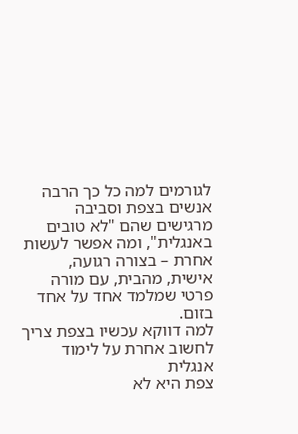לגורמים למה כל כך הרבה אנשים בצפת וסביבה מרגישים שהם "לא טובים באנגלית", ומה אפשר לעשות אחרת – בצורה רגועה, אישית, מהבית, עם מורה פרטי שמלמד אחד על אחד בזום.
למה דווקא עכשיו בצפת צריך לחשוב אחרת על לימוד אנגלית
צפת היא לא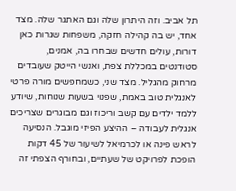תל אביב. וזה היתרון שלה וגם האתגר שלה. מצד אחד, יש בה קהילה חזקה, משפחות שגרות כאן דורות, עולים חדשים שבחרו בה, אמנים, סטודנטים במכללת צפת, ואנשי הייטק שעובדים מרחוק מהגליל. מצד שני, כשמחפשים מורה פרטי לאנגלית טוב באמת, שפנוי בשעות שנוחות, שיודע ללמד ילדים עם קשב וריכוז וגם מבוגרים שצריכים אנגלית לעבודה – ההיצע הפיזי מוגבל. הנסיעה לראש פינה או לכרמיאל לשיעור של 45 דקות הופכת לפרויקט של שעתיים, ובחורף הצפתי זה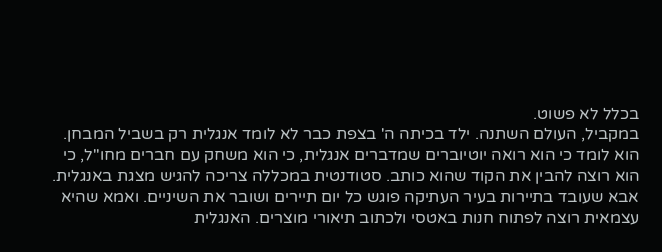בכלל לא פשוט.
במקביל, העולם השתנה. ילד בכיתה ה' בצפת כבר לא לומד אנגלית רק בשביל המבחן. הוא לומד כי הוא רואה יוטיוברים שמדברים אנגלית, כי הוא משחק עם חברים מחו"ל, כי הוא רוצה להבין את הקוד שהוא כותב. סטודנטית במכללה צריכה להגיש מצגת באנגלית. אבא שעובד בתיירות בעיר העתיקה פוגש כל יום תיירים ושובר את השיניים. ואמא שהיא עצמאית רוצה לפתוח חנות באטסי ולכתוב תיאורי מוצרים. האנגלית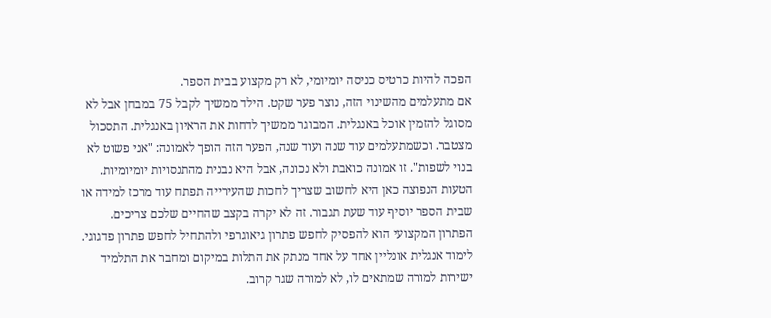הפכה להיות כרטיס כניסה יומיומי, לא רק מקצוע בבית הספר.
אם מתעלמים מהשינוי הזה, נוצר פער שקט. הילד ממשיך לקבל 75 במבחן אבל לא מסוגל להזמין אוכל באנגלית. המבוגר ממשיך לדחות את הראיון באנגלית. התסכול מצטבר. וכשמתעלמים עוד שנה ועוד שנה, הפער הזה הופך לאמונה: "אני פשוט לא בנוי לשפות". זו אמונה כואבת ולא נכונה, אבל היא נבנית מהתנסויות יומיומיות.
הטעות הנפוצה כאן היא לחשוב שצריך לחכות שהעירייה תפתח עוד מרכז למידה או שבית הספר יוסיף עוד שעת תגבור. זה לא יקרה בקצב שהחיים שלכם צריכים. הפתרון המקצועי הוא להפסיק לחפש פתרון גיאוגרפי ולהתחיל לחפש פתרון פדגוגי. לימוד אנגלית אונליין אחד על אחד מנתק את התלות במיקום ומחבר את התלמיד ישירות למורה שמתאים לו, לא למורה שגר קרוב.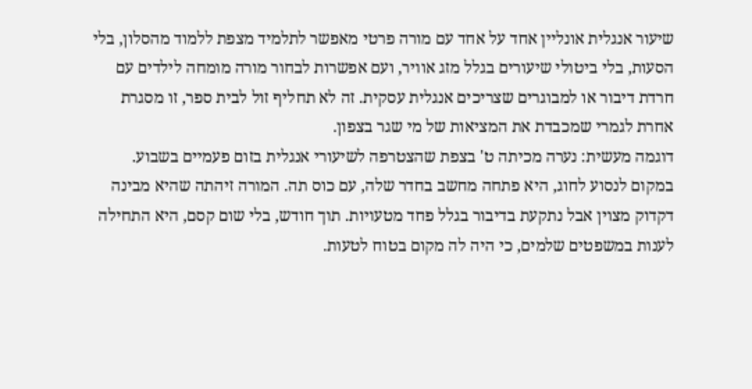שיעור אנגלית אונליין אחד על אחד עם מורה פרטי מאפשר לתלמיד מצפת ללמוד מהסלון, בלי הסעות, בלי ביטולי שיעורים בגלל מזג אוויר, ועם אפשרות לבחור מורה מומחה לילדים עם חרדת דיבור או למבוגרים שצריכים אנגלית עסקית. זה לא תחליף זול לבית ספר, זו מסגרת אחרת לגמרי שמכבדת את המציאות של מי שגר בצפון.
דוגמה מעשית: נערה מכיתה ט' בצפת שהצטרפה לשיעורי אנגלית בזום פעמיים בשבוע. במקום לנסוע לחוג, היא פתחה מחשב בחדר שלה, עם כוס תה. המורה זיהתה שהיא מבינה דקדוק מצוין אבל נתקעת בדיבור בגלל פחד מטעויות. תוך חודש, בלי שום קסם, היא התחילה לענות במשפטים שלמים, כי היה לה מקום בטוח לטעות.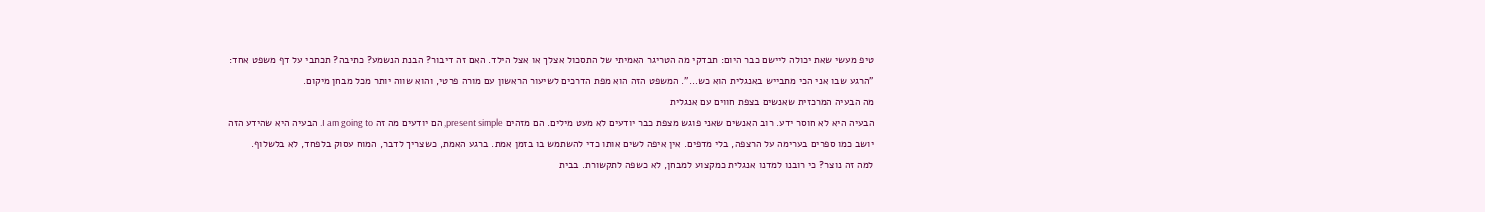טיפ מעשי שאת יכולה ליישם כבר היום: תבדקי מה הטריגר האמיתי של התסכול אצלך או אצל הילד. האם זה דיבור? הבנת הנשמע? כתיבה? תכתבי על דף משפט אחד: "הרגע שבו אני הכי מתבייש באנגלית הוא כש…". המשפט הזה הוא מפת הדרכים לשיעור הראשון עם מורה פרטי, והוא שווה יותר מכל מבחן מיקום.
מה הבעיה המרכזית שאנשים בצפת חווים עם אנגלית
הבעיה היא לא חוסר ידע. רוב האנשים שאני פוגש מצפת כבר יודעים לא מעט מילים. הם מזהים present simple, הם יודעים מה זה I am going to. הבעיה היא שהידע הזה יושב כמו ספרים בערימה על הרצפה, בלי מדפים. אין איפה לשים אותו כדי להשתמש בו בזמן אמת. ברגע האמת, כשצריך לדבר, המוח עסוק בלפחד, לא בלשלוף.
למה זה נוצר? כי רובנו למדנו אנגלית כמקצוע למבחן, לא כשפה לתקשורת. בבית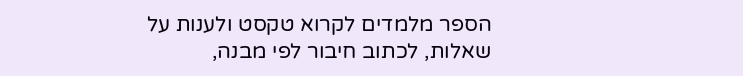הספר מלמדים לקרוא טקסט ולענות על שאלות, לכתוב חיבור לפי מבנה,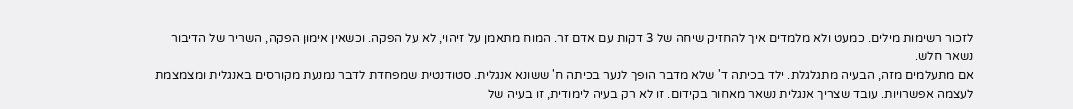לזכור רשימות מילים. כמעט ולא מלמדים איך להחזיק שיחה של 3 דקות עם אדם זר. המוח מתאמן על זיהוי, לא על הפקה. וכשאין אימון הפקה, השריר של הדיבור נשאר חלש.
אם מתעלמים מזה, הבעיה מתגלגלת. ילד בכיתה ד' שלא מדבר הופך לנער בכיתה ח' ששונא אנגלית. סטודנטית שמפחדת לדבר נמנעת מקורסים באנגלית ומצמצמת לעצמה אפשרויות. עובד שצריך אנגלית נשאר מאחור בקידום. זו לא רק בעיה לימודית, זו בעיה של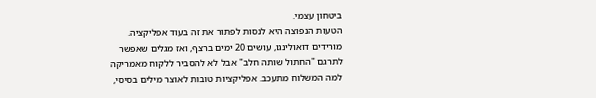ביטחון עצמי.
הטעות הנפוצה היא לנסות לפתור את זה בעוד אפליקציה. מורידים דואולינגו, עושים 20 ימים ברצף, ואז מגלים שאפשר לתרגם "החתול שותה חלב" אבל לא להסביר ללקוח מאמריקה למה המשלוח מתעכב. אפליקציות טובות לאוצר מילים בסיסי,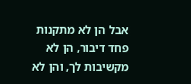אבל הן לא מתקנות פחד דיבור, הן לא מקשיבות לך, והן לא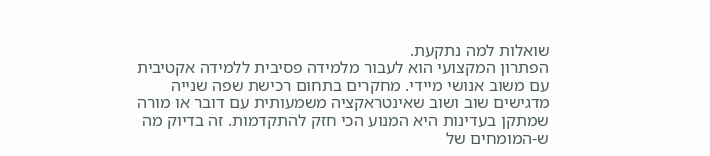שואלות למה נתקעת.
הפתרון המקצועי הוא לעבור מלמידה פסיבית ללמידה אקטיבית עם משוב אנושי מיידי. מחקרים בתחום רכישת שפה שנייה מדגישים שוב ושוב שאינטראקציה משמעותית עם דובר או מורה שמתקן בעדינות היא המנוע הכי חזק להתקדמות. זה בדיוק מה ש-המומחים של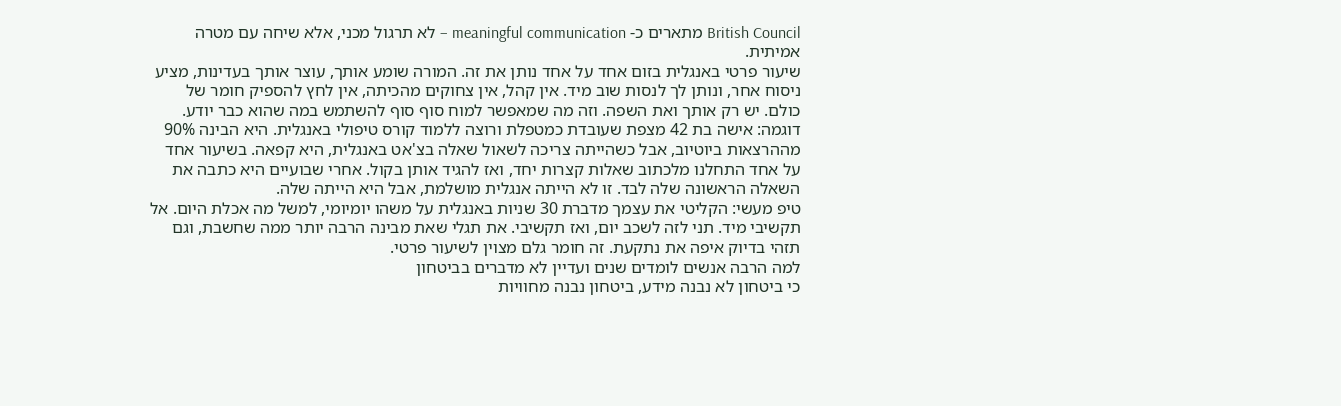British Council מתארים כ- meaningful communication – לא תרגול מכני, אלא שיחה עם מטרה אמיתית.
שיעור פרטי באנגלית בזום אחד על אחד נותן את זה. המורה שומע אותך, עוצר אותך בעדינות, מציע ניסוח אחר, ונותן לך לנסות שוב מיד. אין קהל, אין צחוקים מהכיתה, אין לחץ להספיק חומר של כולם. יש רק אותך ואת השפה. וזה מה שמאפשר למוח סוף סוף להשתמש במה שהוא כבר יודע.
דוגמה: אישה בת 42 מצפת שעובדת כמטפלת ורוצה ללמוד קורס טיפולי באנגלית. היא הבינה 90% מההרצאות ביוטיוב, אבל כשהייתה צריכה לשאול שאלה בצ'אט באנגלית, היא קפאה. בשיעור אחד על אחד התחלנו מלכתוב שאלות קצרות יחד, ואז להגיד אותן בקול. אחרי שבועיים היא כתבה את השאלה הראשונה שלה לבד. זו לא הייתה אנגלית מושלמת, אבל היא הייתה שלה.
טיפ מעשי: הקליטי את עצמך מדברת 30 שניות באנגלית על משהו יומיומי, למשל מה אכלת היום. אל תקשיבי מיד. תני לזה לשכב יום, ואז תקשיבי. את תגלי שאת מבינה הרבה יותר ממה שחשבת, וגם תזהי בדיוק איפה את נתקעת. זה חומר גלם מצוין לשיעור פרטי.
למה הרבה אנשים לומדים שנים ועדיין לא מדברים בביטחון
כי ביטחון לא נבנה מידע, ביטחון נבנה מחוויות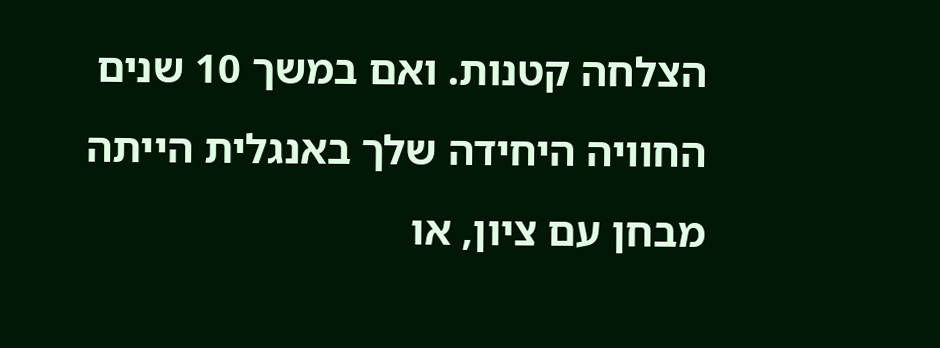הצלחה קטנות. ואם במשך 10 שנים החוויה היחידה שלך באנגלית הייתה מבחן עם ציון, או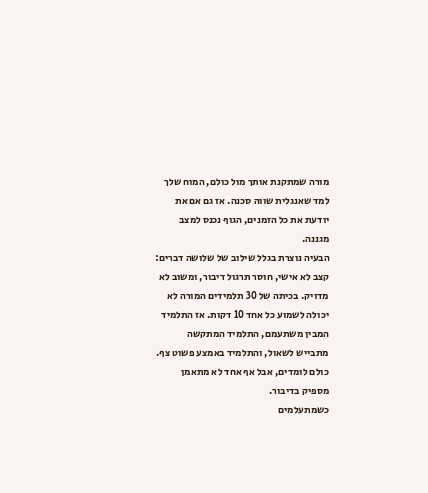מורה שמתקנת אותך מול כולם, המוח שלך למד שאנגלית שווה סכנה. אז גם אם את יודעת את כל הזמנים, הגוף נכנס למצב מגננה.
הבעיה נוצרת בגלל שילוב של שלושה דברים: קצב לא אישי, חוסר תרגול דיבור, ומשוב לא מדויק. בכיתה של 30 תלמידים המורה לא יכולה לשמוע כל אחד 10 דקות. אז התלמיד המבין משתעמם, התלמיד המתקשה מתבייש לשאול, והתלמיד באמצע פשוט צף. כולם לומדים, אבל אף אחד לא מתאמן מספיק בדיבור.
כשמתעלמים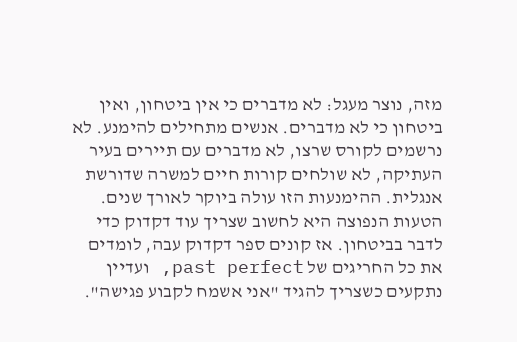מזה, נוצר מעגל: לא מדברים כי אין ביטחון, ואין ביטחון כי לא מדברים. אנשים מתחילים להימנע. לא נרשמים לקורס שרצו, לא מדברים עם תיירים בעיר העתיקה, לא שולחים קורות חיים למשרה שדורשת אנגלית. ההימנעות הזו עולה ביוקר לאורך שנים.
הטעות הנפוצה היא לחשוב שצריך עוד דקדוק כדי לדבר בביטחון. אז קונים ספר דקדוק עבה, לומדים את כל החריגים של past perfect, ועדיין נתקעים כשצריך להגיד "אני אשמח לקבוע פגישה".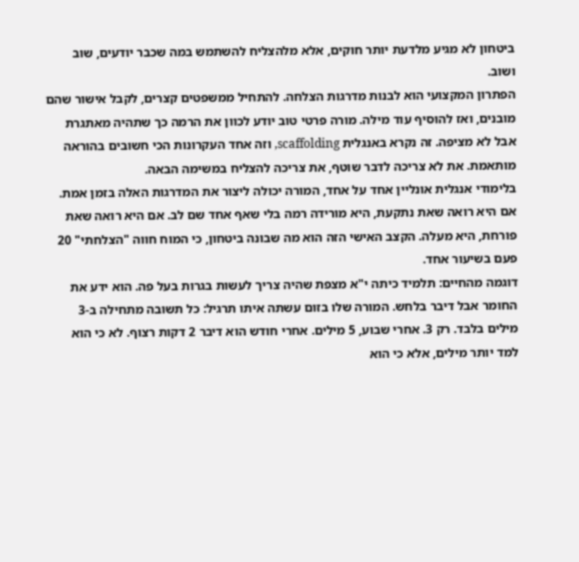ביטחון לא מגיע מלדעת יותר חוקים, אלא מלהצליח להשתמש במה שכבר יודעים, שוב ושוב.
הפתרון המקצועי הוא לבנות מדרגות הצלחה. להתחיל ממשפטים קצרים, לקבל אישור שהם מובנים, ואז להוסיף עוד מילה. מורה פרטי טוב יודע לכוון את הרמה כך שתהיה מאתגרת אבל לא מציפה. זה נקרא באנגלית scaffolding, וזה אחד העקרונות הכי חשובים בהוראה מותאמת. את לא צריכה לדבר שוטף, את צריכה להצליח במשימה הבאה.
בלימודי אנגלית אונליין אחד על אחד, המורה יכולה ליצור את המדרגות האלה בזמן אמת. אם היא רואה שאת נתקעת, היא מורידה רמה בלי שאף אחד שם לב. אם היא רואה שאת פורחת, היא מעלה. הקצב האישי הזה הוא מה שבונה ביטחון, כי המוח חווה "הצלחתי" 20 פעם בשיעור אחד.
דוגמה מהחיים: תלמיד כיתה י"א מצפת שהיה צריך לעשות בגרות בעל פה. הוא ידע את החומר אבל דיבר בלחש. המורה שלו בזום עשתה איתו תרגיל: כל תשובה מתחילה ב-3 מילים בלבד. רק 3. אחרי שבוע, 5 מילים. אחרי חודש הוא דיבר 2 דקות רצוף. לא כי הוא למד יותר מילים, אלא כי הוא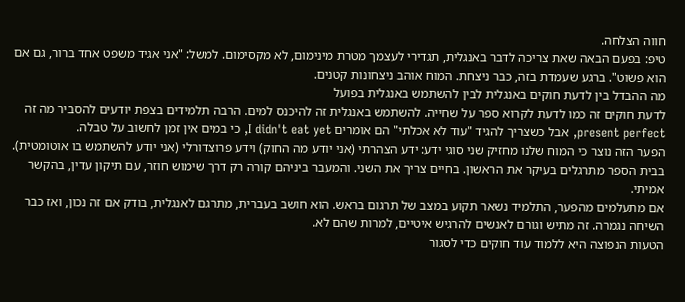חווה הצלחה.
טיפ: בפעם הבאה שאת צריכה לדבר באנגלית, תגדירי לעצמך מטרת מינימום, לא מקסימום. למשל: "אני אגיד משפט אחד ברור, גם אם הוא פשוט". ברגע שעמדת בזה, כבר ניצחת. המוח אוהב ניצחונות קטנים.
מה ההבדל בין לדעת חוקים באנגלית לבין להשתמש באנגלית בפועל
לדעת חוקים זה כמו לדעת לקרוא ספר על שחייה. להשתמש באנגלית זה להיכנס למים. הרבה תלמידים בצפת יודעים להסביר מה זה present perfect, אבל כשצריך להגיד "עוד לא אכלתי" הם אומרים I didn't eat yet, כי במים אין זמן לחשוב על טבלה.
הפער הזה נוצר כי המוח שלנו מחזיק שני סוגי ידע: ידע הצהרתי (אני יודע מה החוק) וידע פרוצדורלי (אני יודע להשתמש בו אוטומטית). בבית הספר מתרגלים בעיקר את הראשון. בחיים צריך את השני. והמעבר ביניהם קורה רק דרך שימוש חוזר, עם תיקון עדין, בהקשר אמיתי.
אם מתעלמים מהפער, התלמיד נשאר תקוע במצב של תרגום בראש. הוא חושב בעברית, מתרגם לאנגלית, בודק אם זה נכון, ואז כבר השיחה נגמרה. זה מתיש וגורם לאנשים להרגיש איטיים, למרות שהם לא.
הטעות הנפוצה היא ללמוד עוד חוקים כדי לסגור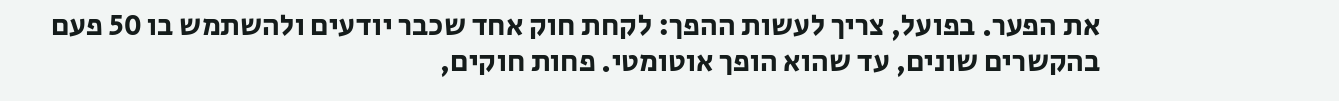את הפער. בפועל, צריך לעשות ההפך: לקחת חוק אחד שכבר יודעים ולהשתמש בו 50 פעם בהקשרים שונים, עד שהוא הופך אוטומטי. פחות חוקים,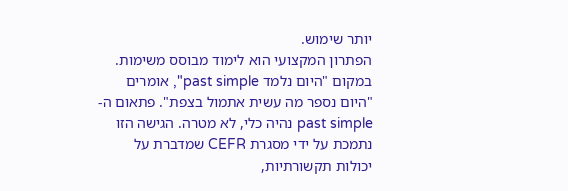יותר שימוש.
הפתרון המקצועי הוא לימוד מבוסס משימות. במקום "היום נלמד past simple", אומרים "היום נספר מה עשית אתמול בצפת". פתאום ה-past simple נהיה כלי, לא מטרה. הגישה הזו נתמכת על ידי מסגרת CEFR שמדברת על יכולות תקשורתיות,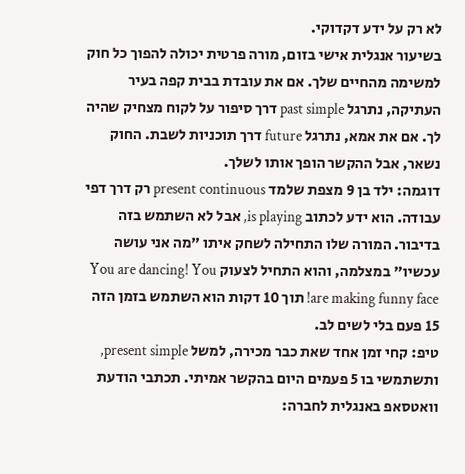לא רק על ידע דקדוקי.
בשיעור אנגלית אישי בזום, מורה פרטית יכולה להפוך כל חוק למשימה מהחיים שלך. אם את עובדת בבית קפה בעיר העתיקה, נתרגל past simple דרך סיפור על לקוח מצחיק שהיה לך. אם את אמא, נתרגל future דרך תוכניות לשבת. החוק נשאר, אבל ההקשר הופך אותו לשלך.
דוגמה: ילד בן 9 מצפת שלמד present continuous רק דרך דפי עבודה. הוא ידע לכתוב is playing, אבל לא השתמש בזה בדיבור. המורה שלו התחילה לשחק איתו "מה אני עושה עכשיו" במצלמה, והוא התחיל לצעוק You are dancing! You are making funny face! תוך 10 דקות הוא השתמש בזמן הזה 15 פעם בלי לשים לב.
טיפ: קחי זמן אחד שאת כבר מכירה, למשל present simple, ותשתמשי בו 5 פעמים היום בהקשר אמיתי. תכתבי הודעת וואטסאפ באנגלית לחברה: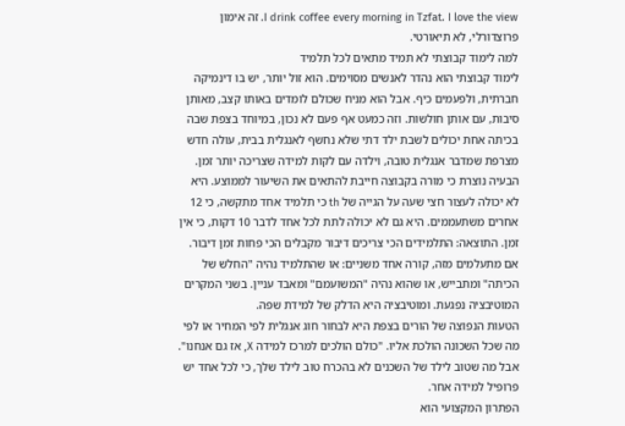I drink coffee every morning in Tzfat. I love the view. זה אימון פרוצדורלי, לא תיאורטי.
למה לימוד קבוצתי לא תמיד מתאים לכל תלמיד
לימוד קבוצתי הוא נהדר לאנשים מסוימים. הוא זול יותר, יש בו דינמיקה חברתית, ולפעמים כיף. אבל הוא מניח שכולם לומדים באותו קצב, מאותן סיבות, עם אותן חולשות. וזה כמעט אף פעם לא נכון, במיוחד בצפת שבה בכיתה אחת יכולים לשבת ילד דתי שלא נחשף לאנגלית בבית, עולה חדש מצרפת שמדבר אנגלית טובה, וילדה עם לקות למידה שצריכה יותר זמן.
הבעיה נוצרת כי מורה בקבוצה חייבת להתאים את השיעור לממוצע. היא לא יכולה לעצור חצי שעה על הגייה של th כי תלמיד אחד מתקשה, כי 12 אחרים משתעממים. היא גם לא יכולה לתת לכל אחד לדבר 10 דקות, כי אין זמן. התוצאה: התלמידים הכי צריכים דיבור מקבלים הכי פחות זמן דיבור.
אם מתעלמים מזה, קורה אחד משניים: או שהתלמיד נהיה "החלש של הכיתה" ומתבייש, או שהוא נהיה "המשועמם" ומאבד עניין. בשני המקרים המוטיבציה נפגעת. ומוטיבציה היא הדלק של למידת שפה.
הטעות הנפוצה של הורים בצפת היא לבחור חוג אנגלית לפי המחיר או לפי מה שכל השכונה הולכת אליו. "כולם הולכים למרכז למידה X, אז גם אנחנו". אבל מה שטוב לילד של השכנים לא בהכרח טוב לילד שלך, כי לכל אחד יש פרופיל למידה אחר.
הפתרון המקצועי הוא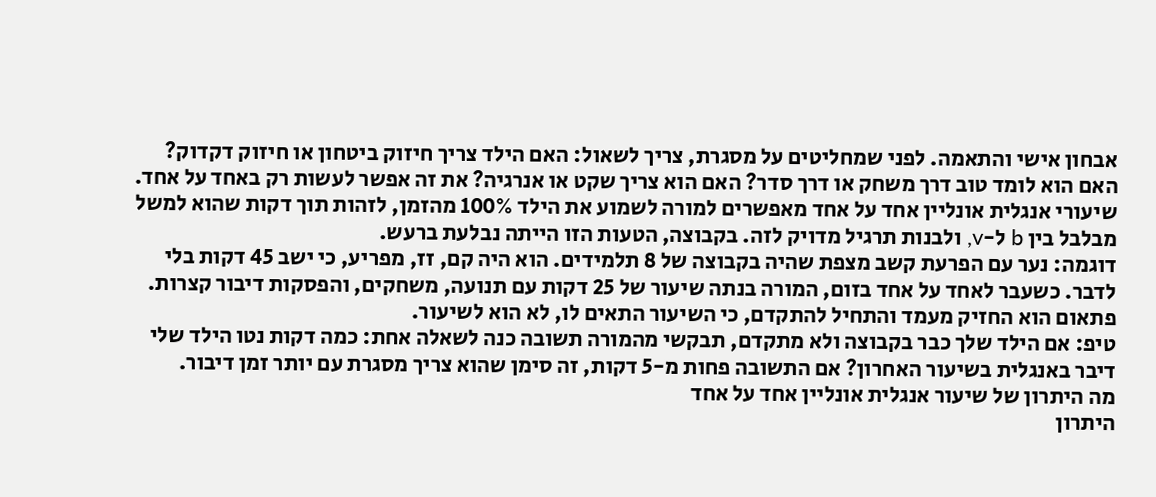אבחון אישי והתאמה. לפני שמחליטים על מסגרת, צריך לשאול: האם הילד צריך חיזוק ביטחון או חיזוק דקדוק? האם הוא לומד טוב דרך משחק או דרך סדר? האם הוא צריך שקט או אנרגיה? את זה אפשר לעשות רק באחד על אחד.
שיעורי אנגלית אונליין אחד על אחד מאפשרים למורה לשמוע את הילד 100% מהזמן, לזהות תוך דקות שהוא למשל מבלבל בין b ל-v, ולבנות תרגיל מדויק לזה. בקבוצה, הטעות הזו הייתה נבלעת ברעש.
דוגמה: נער עם הפרעת קשב מצפת שהיה בקבוצה של 8 תלמידים. הוא היה קם, זז, מפריע, כי ישב 45 דקות בלי לדבר. כשעבר לאחד על אחד בזום, המורה בנתה שיעור של 25 דקות עם תנועה, משחקים, והפסקות דיבור קצרות. פתאום הוא החזיק מעמד והתחיל להתקדם, כי השיעור התאים לו, לא הוא לשיעור.
טיפ: אם הילד שלך כבר בקבוצה ולא מתקדם, תבקשי מהמורה תשובה כנה לשאלה אחת: כמה דקות נטו הילד שלי דיבר באנגלית בשיעור האחרון? אם התשובה פחות מ-5 דקות, זה סימן שהוא צריך מסגרת עם יותר זמן דיבור.
מה היתרון של שיעור אנגלית אונליין אחד על אחד
היתרון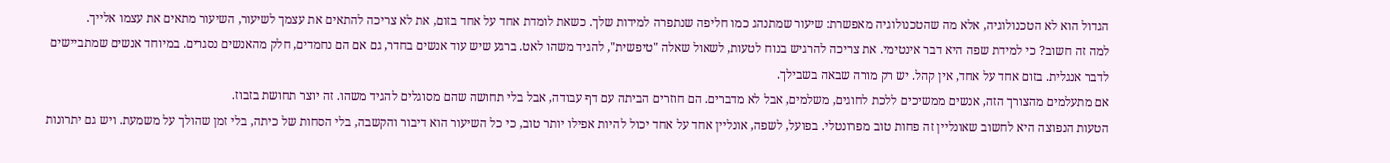הגדול הוא לא הטכנולוגיה, אלא מה שהטכנולוגיה מאפשרת: שיעור שמתנהג כמו חליפה שנתפרה למידות שלך. כשאת לומדת אחד על אחד בזום, את לא צריכה להתאים את עצמך לשיעור, השיעור מתאים את עצמו אלייך.
למה זה חשוב? כי למידת שפה היא דבר אינטימי. את צריכה להרגיש בנוח לטעות, לשאול שאלה "טיפשית", להגיד משהו לאט. ברגע שיש עוד אנשים בחדר, גם אם הם נחמדים, חלק מהאנשים נסגרים. במיוחד אנשים שמתביישים לדבר אנגלית. בזום אחד על אחד, אין קהל. יש רק מורה שבאה בשבילך.
אם מתעלמים מהצורך הזה, אנשים ממשיכים ללכת לחוגים, משלמים, אבל לא מדברים. הם חוזרים הביתה עם דף עבודה, אבל בלי תחושה שהם מסוגלים להגיד משהו. זה יוצר תחושת בזבוז.
הטעות הנפוצה היא לחשוב שאונליין זה פחות טוב מפרונטלי. בפועל, לשפה, אונליין אחד על אחד יכול להיות אפילו יותר טוב, כי כל השיעור הוא דיבור והקשבה, בלי הסחות של כיתה, בלי זמן שהולך על משמעת. ויש גם יתרונות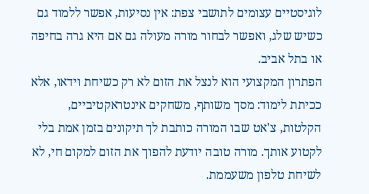לוגיסטיים עצומים לתושבי צפת: אין נסיעות, אפשר ללמוד גם כשיש שלג, ואפשר לבחור מורה מעולה גם אם היא גרה בחיפה או בתל אביב.
הפתרון המקצועי הוא לנצל את הזום לא רק כשיחת וידאו, אלא ככיתת לימוד: מסך משותף, משחקים אינטראקטיביים, הקלטות, צ'אט שבו המורה כותבת לך תיקונים בזמן אמת בלי לקטוע אותך. מורה טובה יודעת להפוך את הזום למקום חי, לא לשיחת טלפון משעממת.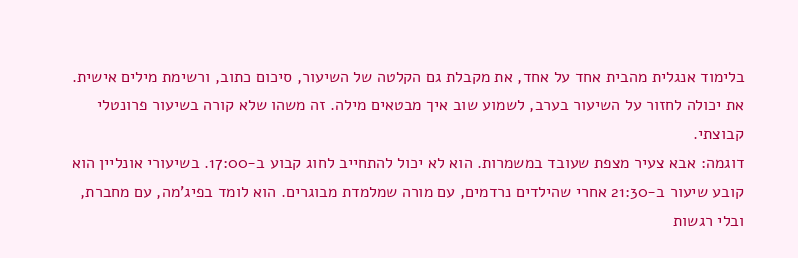בלימוד אנגלית מהבית אחד על אחד, את מקבלת גם הקלטה של השיעור, סיכום כתוב, ורשימת מילים אישית. את יכולה לחזור על השיעור בערב, לשמוע שוב איך מבטאים מילה. זה משהו שלא קורה בשיעור פרונטלי קבוצתי.
דוגמה: אבא צעיר מצפת שעובד במשמרות. הוא לא יכול להתחייב לחוג קבוע ב-17:00. בשיעורי אונליין הוא קובע שיעור ב-21:30 אחרי שהילדים נרדמים, עם מורה שמלמדת מבוגרים. הוא לומד בפיג'מה, עם מחברת, ובלי רגשות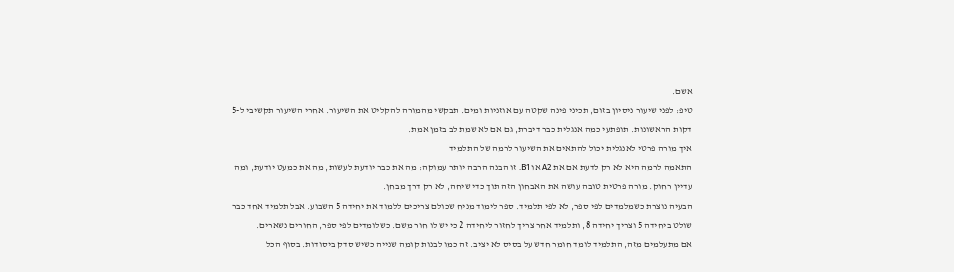אשם.
טיפ: לפני שיעור ניסיון בזום, תכיני פינה שקטה עם אוזניות ומים. תבקשי מהמורה להקליט את השיעור. אחרי השיעור תקשיבי ל-5 דקות הראשונות. תופתעי כמה אנגלית כבר דיברת, גם אם לא שמת לב בזמן אמת.
איך מורה פרטי לאנגלית יכול להתאים את השיעור לרמה של התלמיד
התאמה לרמה היא לא רק לדעת אם את A2 או B1. זו הבנה הרבה יותר עמוקה: מה את כבר יודעת לעשות, מה את כמעט יודעת, ומה עדיין רחוק. מורה פרטית טובה עושה את האבחון הזה תוך כדי שיחה, לא רק דרך מבחן.
הבעיה נוצרת כשמלמדים לפי ספר, לא לפי תלמיד. ספר לימוד מניח שכולם צריכים ללמוד את יחידה 5 השבוע. אבל תלמיד אחד כבר שולט ביחידה 5 וצריך יחידה 8, ותלמיד אחר צריך לחזור ליחידה 2 כי יש לו חור משם. כשלומדים לפי ספר, החורים נשארים.
אם מתעלמים מזה, התלמיד לומד חומר חדש על בסיס לא יציב. זה כמו לבנות קומה שנייה כשיש סדק ביסודות. בסוף הכל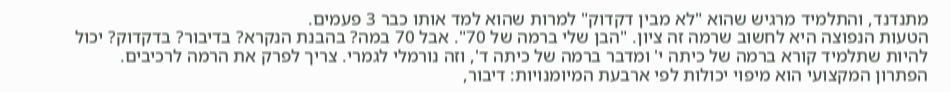מתנדנד, והתלמיד מרגיש שהוא "לא מבין דקדוק" למרות שהוא למד אותו כבר 3 פעמים.
הטעות הנפוצה היא לחשוב שרמה זה ציון. "הבן שלי ברמה של 70". אבל 70 במה? בהבנת הנקרא? בדיבור? בדקדוק? יכול להיות שתלמיד קורא ברמה של כיתה י' ומדבר ברמה של כיתה ד', וזה נורמלי לגמרי. צריך לפרק את הרמה לרכיבים.
הפתרון המקצועי הוא מיפוי יכולות לפי ארבעת המיומנויות: דיבור,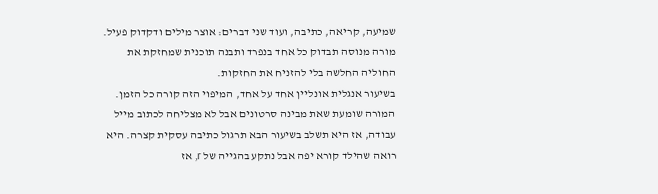שמיעה, קריאה, כתיבה, ועוד שני דברים: אוצר מילים ודקדוק פעיל. מורה מנוסה תבדוק כל אחד בנפרד ותבנה תוכנית שמחזקת את החוליה החלשה בלי להזניח את החזקות.
בשיעור אנגלית אונליין אחד על אחד, המיפוי הזה קורה כל הזמן. המורה שומעת שאת מבינה סרטונים אבל לא מצליחה לכתוב מייל עבודה, אז היא תשלב בשיעור הבא תרגול כתיבה עסקית קצרה. היא רואה שהילד קורא יפה אבל נתקע בהגייה של r, אז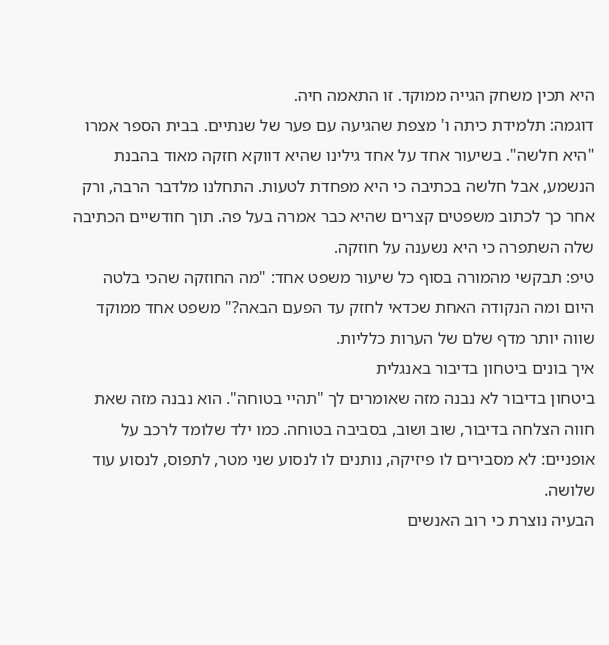היא תכין משחק הגייה ממוקד. זו התאמה חיה.
דוגמה: תלמידת כיתה ו' מצפת שהגיעה עם פער של שנתיים. בבית הספר אמרו "היא חלשה". בשיעור אחד על אחד גילינו שהיא דווקא חזקה מאוד בהבנת הנשמע, אבל חלשה בכתיבה כי היא מפחדת לטעות. התחלנו מלדבר הרבה, ורק אחר כך לכתוב משפטים קצרים שהיא כבר אמרה בעל פה. תוך חודשיים הכתיבה שלה השתפרה כי היא נשענה על חוזקה.
טיפ: תבקשי מהמורה בסוף כל שיעור משפט אחד: "מה החוזקה שהכי בלטה היום ומה הנקודה האחת שכדאי לחזק עד הפעם הבאה?" משפט אחד ממוקד שווה יותר מדף שלם של הערות כלליות.
איך בונים ביטחון בדיבור באנגלית
ביטחון בדיבור לא נבנה מזה שאומרים לך "תהיי בטוחה". הוא נבנה מזה שאת חווה הצלחה בדיבור, שוב ושוב, בסביבה בטוחה. כמו ילד שלומד לרכב על אופניים: לא מסבירים לו פיזיקה, נותנים לו לנסוע שני מטר, לתפוס, לנסוע עוד שלושה.
הבעיה נוצרת כי רוב האנשים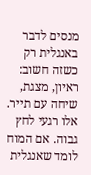מנסים לדבר באנגלית רק כשזה חשוב: ראיון, מצגת, שיחה עם תייר. אלו רגעי לחץ גבוה. אם המוח לומד שאנגלית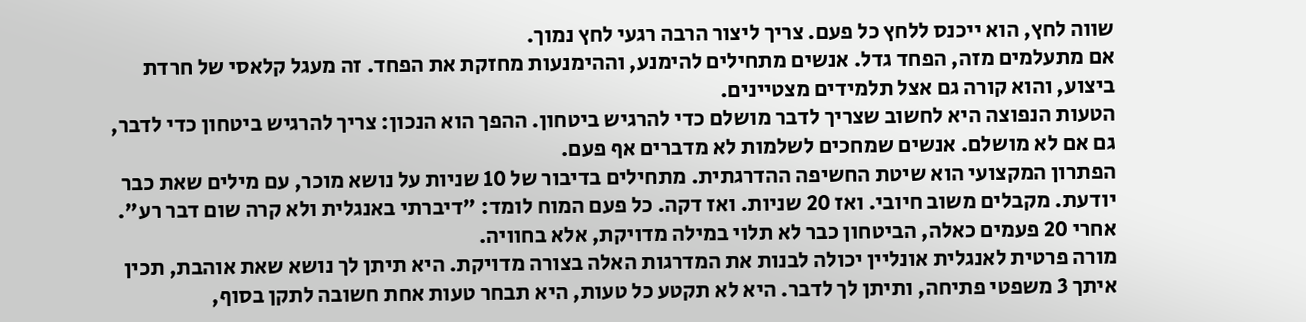שווה לחץ, הוא ייכנס ללחץ כל פעם. צריך ליצור הרבה רגעי לחץ נמוך.
אם מתעלמים מזה, הפחד גדל. אנשים מתחילים להימנע, וההימנעות מחזקת את הפחד. זה מעגל קלאסי של חרדת ביצוע, והוא קורה גם אצל תלמידים מצטיינים.
הטעות הנפוצה היא לחשוב שצריך לדבר מושלם כדי להרגיש ביטחון. ההפך הוא הנכון: צריך להרגיש ביטחון כדי לדבר, גם אם לא מושלם. אנשים שמחכים לשלמות לא מדברים אף פעם.
הפתרון המקצועי הוא שיטת החשיפה ההדרגתית. מתחילים בדיבור של 10 שניות על נושא מוכר, עם מילים שאת כבר יודעת. מקבלים משוב חיובי. ואז 20 שניות. ואז דקה. כל פעם המוח לומד: "דיברתי באנגלית ולא קרה שום דבר רע". אחרי 20 פעמים כאלה, הביטחון כבר לא תלוי במילה מדויקת, אלא בחוויה.
מורה פרטית לאנגלית אונליין יכולה לבנות את המדרגות האלה בצורה מדויקת. היא תיתן לך נושא שאת אוהבת, תכין איתך 3 משפטי פתיחה, ותיתן לך לדבר. היא לא תקטע כל טעות, היא תבחר טעות אחת חשובה לתקן בסוף,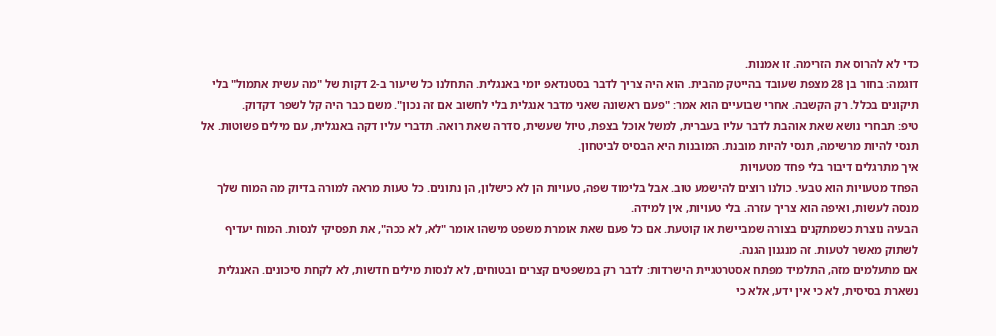כדי לא להרוס את הזרימה. זו אמנות.
דוגמה: בחור בן 28 מצפת שעובד בהייטק מהבית. הוא היה צריך לדבר בסטנדאפ יומי באנגלית. התחלנו כל שיעור ב-2 דקות של "מה עשית אתמול" בלי תיקונים בכלל. רק הקשבה. אחרי שבועיים הוא אמר: "פעם ראשונה שאני מדבר אנגלית בלי לחשוב אם זה נכון". משם כבר היה קל לשפר דקדוק.
טיפ: תבחרי נושא שאת אוהבת לדבר עליו בעברית, למשל אוכל בצפת, טיול שעשית, סדרה שאת רואה. תדברי עליו דקה באנגלית, עם מילים פשוטות. אל תנסי להיות מרשימה, תנסי להיות מובנת. המובנות היא הבסיס לביטחון.
איך מתרגלים דיבור בלי פחד מטעויות
הפחד מטעויות הוא טבעי. כולנו רוצים להישמע טוב. אבל בלימוד שפה, טעויות הן לא כישלון, הן נתונים. כל טעות מראה למורה בדיוק מה המוח שלך מנסה לעשות, ואיפה הוא צריך עזרה. בלי טעויות, אין למידה.
הבעיה נוצרת כשמתקנים בצורה שמביישת או קוטעת. אם כל פעם שאת אומרת משפט מישהו אומר "לא, לא ככה", את תפסיקי לנסות. המוח יעדיף לשתוק מאשר לטעות. זה מנגנון הגנה.
אם מתעלמים מזה, התלמיד מפתח אסטרטגיית הישרדות: לדבר רק במשפטים קצרים ובטוחים, לא לנסות מילים חדשות, לא לקחת סיכונים. האנגלית נשארת בסיסית, לא כי אין ידע, אלא כי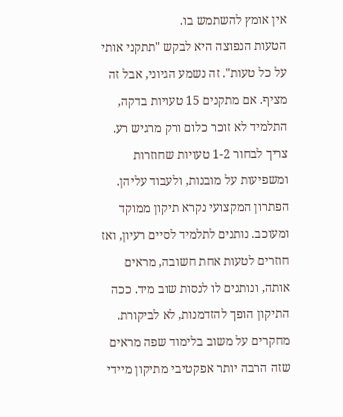אין אומץ להשתמש בו.
הטעות הנפוצה היא לבקש "תתקני אותי על כל טעות". זה נשמע הגיוני, אבל זה מציף. אם מתקנים 15 טעויות בדקה, התלמיד לא זוכר כלום ורק מרגיש רע. צריך לבחור 1-2 טעויות שחוזרות ומשפיעות על מובנות, ולעבוד עליהן.
הפתרון המקצועי נקרא תיקון ממוקד ומעוכב. נותנים לתלמיד לסיים רעיון, ואז חוזרים לטעות אחת חשובה, מראים אותה, ונותנים לו לנסות שוב מיד. ככה התיקון הופך להזדמנות, לא לביקורת. מחקרים על משוב בלימוד שפה מראים שזה הרבה יותר אפקטיבי מתיקון מיידי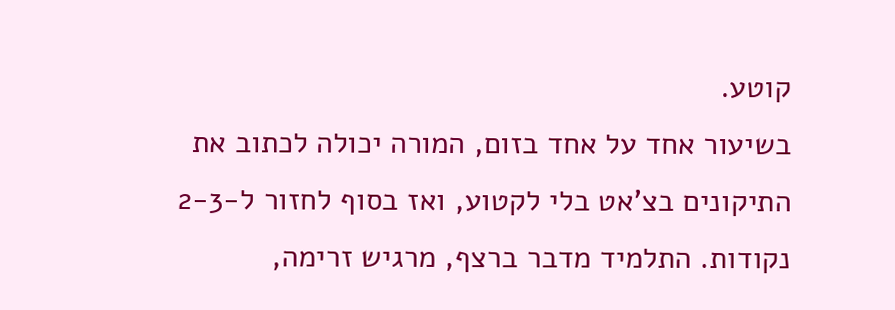קוטע.
בשיעור אחד על אחד בזום, המורה יכולה לכתוב את התיקונים בצ'אט בלי לקטוע, ואז בסוף לחזור ל-2-3 נקודות. התלמיד מדבר ברצף, מרגיש זרימה,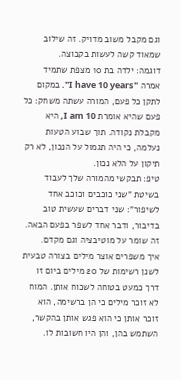וגם מקבל משוב מדויק. זה שילוב שמאוד קשה לעשות בקבוצה.
דוגמה: ילדה בת 10 מצפת שתמיד אמרה "I have 10 years". במקום לתקן כל פעם, המורה עשתה משחק: כל פעם שהיא אומרת I am 10, היא מקבלת נקודה. תוך שבוע הטעות נעלמה, כי היה תגמול על הנכון, לא רק תיקון על הלא נכון.
טיפ: תבקשי מהמורה שלך לעבוד בשיטת "שני כוכבים וכוכב אחד לשיפור": שני דברים שעשית טוב בדיבור, ודבר אחד לשפר בפעם הבאה. זה שומר על מוטיבציה וגם מקדם.
איך משפרים אוצר מילים בצורה טבעית
לשנן רשימות של 20 מילים ביום זו דרך כמעט בטוחה לשכוח אותן. המוח לא זוכר מילים כי הן ברשימה, הוא זוכר אותן כי הוא פגש אותן בהקשר, השתמש בהן, והן היו חשובות לו.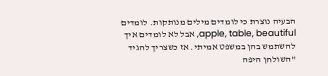הבעיה נוצרת כי לומדים מילים מנותקות. לומדים apple, table, beautiful, אבל לא לומדים איך להשתמש בהן במשפט אמיתי. אז כשצריך להגיד "השולחן היפה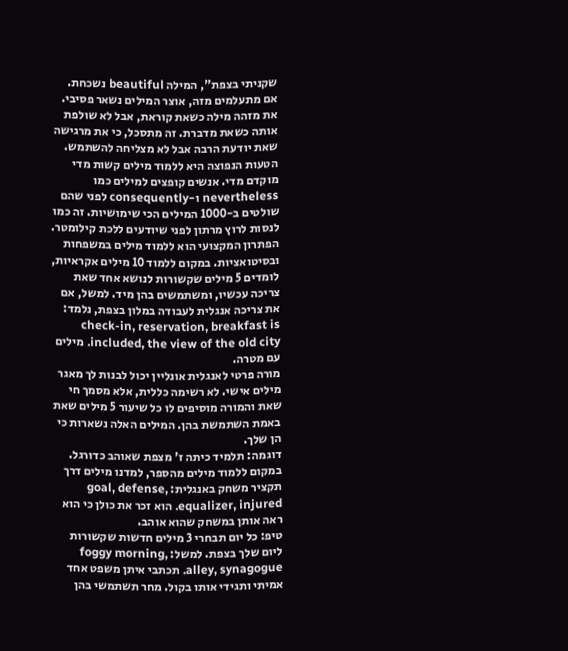שקניתי בצפת", המילה beautiful נשכחת.
אם מתעלמים מזה, אוצר המילים נשאר פסיבי. את מזהה מילה כשאת קוראת, אבל לא שולפת אותה כשאת מדברת. זה מתסכל, כי את מרגישה שאת יודעת הרבה אבל לא מצליחה להשתמש.
הטעות הנפוצה היא ללמוד מילים קשות מדי מוקדם מדי. אנשים קופצים למילים כמו nevertheless ו-consequently לפני שהם שולטים ב-1000 המילים הכי שימושיות. זה כמו לנסות לרוץ מרתון לפני שיודעים ללכת קילומטר.
הפתרון המקצועי הוא ללמוד מילים במשפחות ובסיטואציות. במקום ללמוד 10 מילים אקראיות, לומדים 5 מילים שקשורות לנושא אחד שאת צריכה עכשיו, ומשתמשים בהן מיד. למשל, אם את צריכה אנגלית לעבודה במלון בצפת, נלמד: check-in, reservation, breakfast is included, the view of the old city. מילים עם מטרה.
מורה פרטי לאנגלית אונליין יכול לבנות לך מאגר מילים אישי. לא רשימה כללית, אלא מסמך חי שאת והמורה מוסיפים לו כל שיעור 5 מילים שאת באמת השתמשת בהן. המילים האלה נשארות כי הן שלך.
דוגמה: תלמיד כיתה ז' מצפת שאוהב כדורגל. במקום ללמוד מילים מהספר, למדנו מילים דרך תקציר משחק באנגלית: goal, defense, equalizer, injured. הוא זכר את כולן כי הוא ראה אותן במשחק שהוא אוהב.
טיפ: כל יום תבחרי 3 מילים חדשות שקשורות ליום שלך בצפת. למשל: foggy morning, alley, synagogue. תכתבי איתן משפט אחד אמיתי ותגידי אותו בקול. מחר תשתמשי בהן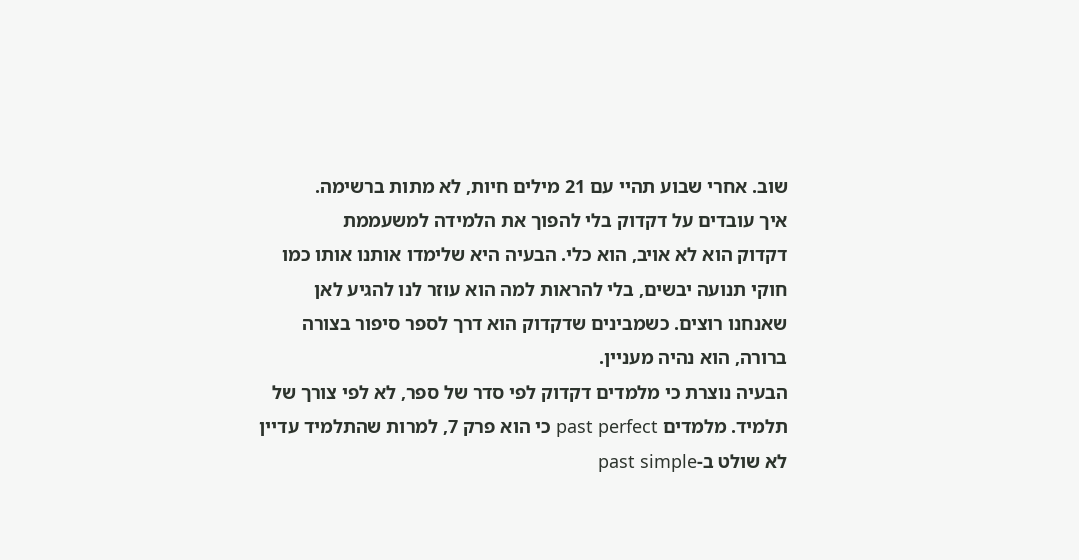שוב. אחרי שבוע תהיי עם 21 מילים חיות, לא מתות ברשימה.
איך עובדים על דקדוק בלי להפוך את הלמידה למשעממת
דקדוק הוא לא אויב, הוא כלי. הבעיה היא שלימדו אותנו אותו כמו חוקי תנועה יבשים, בלי להראות למה הוא עוזר לנו להגיע לאן שאנחנו רוצים. כשמבינים שדקדוק הוא דרך לספר סיפור בצורה ברורה, הוא נהיה מעניין.
הבעיה נוצרת כי מלמדים דקדוק לפי סדר של ספר, לא לפי צורך של תלמיד. מלמדים past perfect כי הוא פרק 7, למרות שהתלמיד עדיין לא שולט ב-past simple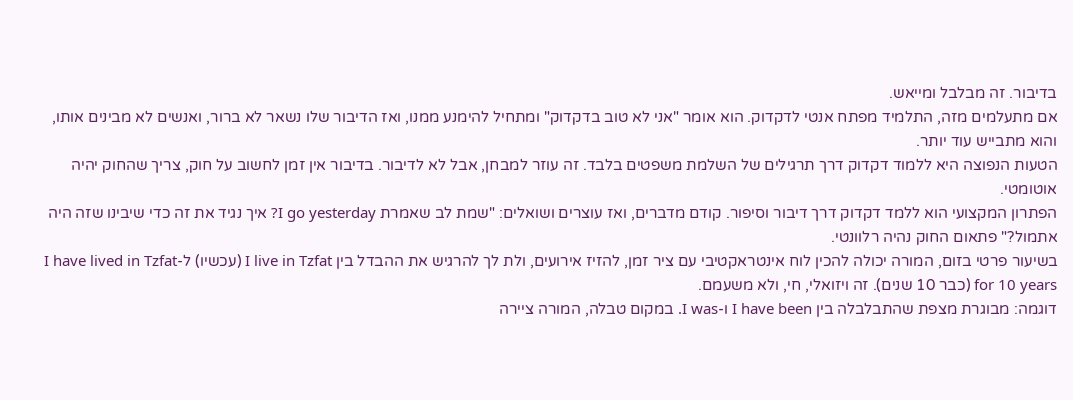בדיבור. זה מבלבל ומייאש.
אם מתעלמים מזה, התלמיד מפתח אנטי לדקדוק. הוא אומר "אני לא טוב בדקדוק" ומתחיל להימנע ממנו, ואז הדיבור שלו נשאר לא ברור, ואנשים לא מבינים אותו, והוא מתבייש עוד יותר.
הטעות הנפוצה היא ללמוד דקדוק דרך תרגילים של השלמת משפטים בלבד. זה עוזר למבחן, אבל לא לדיבור. בדיבור אין זמן לחשוב על חוק, צריך שהחוק יהיה אוטומטי.
הפתרון המקצועי הוא ללמד דקדוק דרך דיבור וסיפור. קודם מדברים, ואז עוצרים ושואלים: "שמת לב שאמרת I go yesterday? איך נגיד את זה כדי שיבינו שזה היה אתמול?" פתאום החוק נהיה רלוונטי.
בשיעור פרטי בזום, המורה יכולה להכין לוח אינטראקטיבי עם ציר זמן, להזיז אירועים, ולת לך להרגיש את ההבדל בין I live in Tzfat (עכשיו) ל-I have lived in Tzfat for 10 years (כבר 10 שנים). זה ויזואלי, חי, ולא משעמם.
דוגמה: מבוגרת מצפת שהתבלבלה בין I have been ו-I was. במקום טבלה, המורה ציירה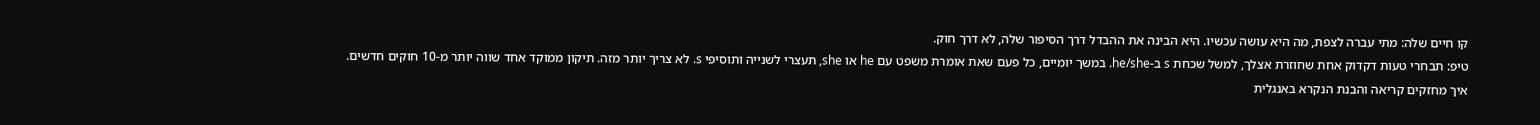קו חיים שלה: מתי עברה לצפת, מה היא עושה עכשיו. היא הבינה את ההבדל דרך הסיפור שלה, לא דרך חוק.
טיפ: תבחרי טעות דקדוק אחת שחוזרת אצלך, למשל שכחת s ב-he/she. במשך יומיים, כל פעם שאת אומרת משפט עם he או she, תעצרי לשנייה ותוסיפי s. לא צריך יותר מזה. תיקון ממוקד אחד שווה יותר מ-10 חוקים חדשים.
איך מחזקים קריאה והבנת הנקרא באנגלית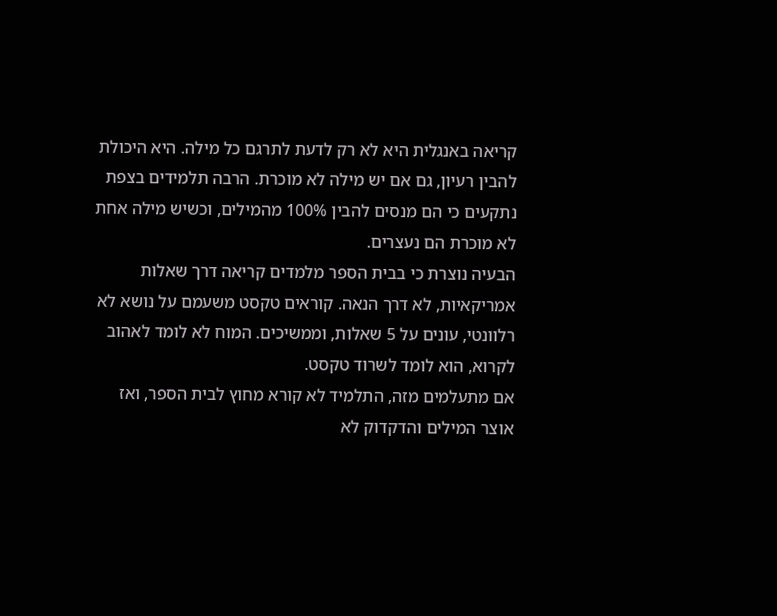קריאה באנגלית היא לא רק לדעת לתרגם כל מילה. היא היכולת להבין רעיון, גם אם יש מילה לא מוכרת. הרבה תלמידים בצפת נתקעים כי הם מנסים להבין 100% מהמילים, וכשיש מילה אחת לא מוכרת הם נעצרים.
הבעיה נוצרת כי בבית הספר מלמדים קריאה דרך שאלות אמריקאיות, לא דרך הנאה. קוראים טקסט משעמם על נושא לא רלוונטי, עונים על 5 שאלות, וממשיכים. המוח לא לומד לאהוב לקרוא, הוא לומד לשרוד טקסט.
אם מתעלמים מזה, התלמיד לא קורא מחוץ לבית הספר, ואז אוצר המילים והדקדוק לא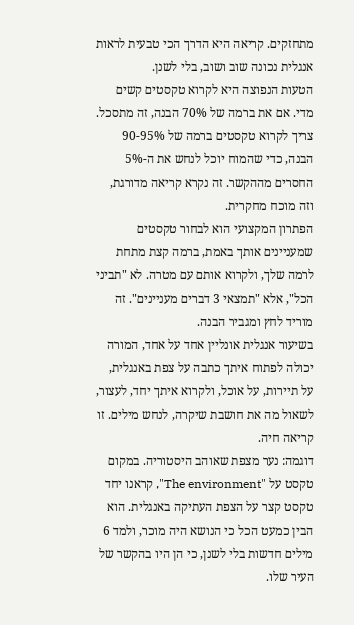מתחזקים. קריאה היא הדרך הכי טבעית לראות אנגלית נכונה שוב ושוב, בלי לשנן.
הטעות הנפוצה היא לקרוא טקסטים קשים מדי. אם את ברמה של 70% הבנה, זה מתסכל. צריך לקרוא טקסטים ברמה של 90-95% הבנה, כדי שהמוח יוכל לנחש את ה-5% החסרים מההקשר. זה נקרא קריאה מדורגת, וזה מוכח מחקרית.
הפתרון המקצועי הוא לבחור טקסטים שמעניינים אותך באמת, ברמה קצת מתחת לרמה שלך, ולקרוא אותם עם מטרה. לא "תביני הכל", אלא "תמצאי 3 דברים מעניינים". זה מוריד לחץ ומגביר הבנה.
בשיעור אנגלית אונליין אחד על אחד, המורה יכולה לפתוח איתך כתבה על צפת באנגלית, על תיירות, על אוכל, ולקרוא איתך יחד, לעצור, לשאול מה את חושבת שיקרה, לנחש מילים. זו קריאה חיה.
דוגמה: נער מצפת שאוהב היסטוריה. במקום טקסט על "The environment", קראנו יחד טקסט קצר על הצפת העתיקה באנגלית. הוא הבין כמעט הכל כי הנושא היה מוכר, ולמד 6 מילים חדשות בלי לשנן, כי הן היו בהקשר של העיר שלו.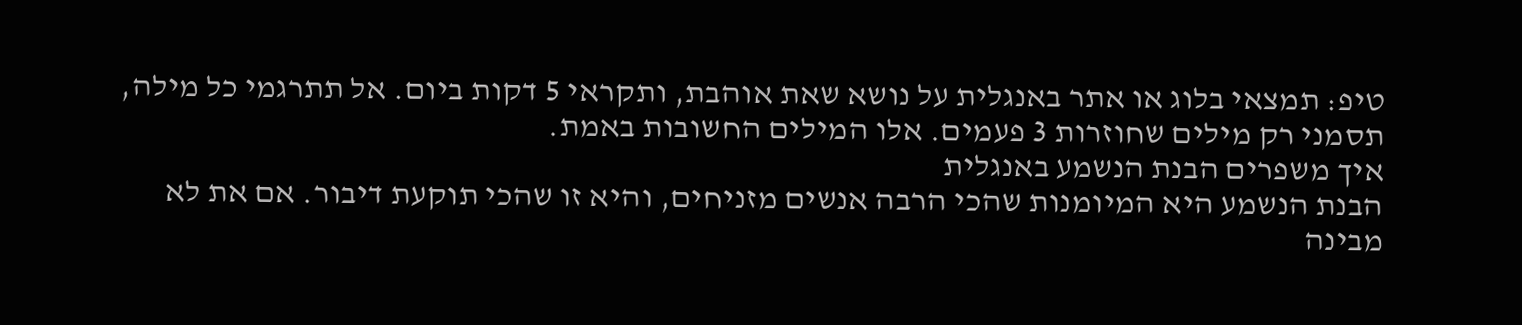טיפ: תמצאי בלוג או אתר באנגלית על נושא שאת אוהבת, ותקראי 5 דקות ביום. אל תתרגמי כל מילה, תסמני רק מילים שחוזרות 3 פעמים. אלו המילים החשובות באמת.
איך משפרים הבנת הנשמע באנגלית
הבנת הנשמע היא המיומנות שהכי הרבה אנשים מזניחים, והיא זו שהכי תוקעת דיבור. אם את לא מבינה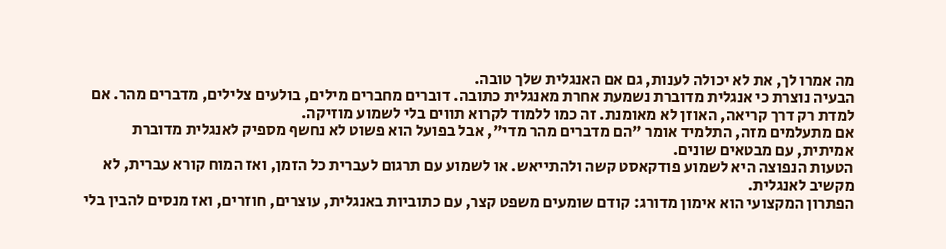מה אמרו לך, את לא יכולה לענות, גם אם האנגלית שלך טובה.
הבעיה נוצרת כי אנגלית מדוברת נשמעת אחרת מאנגלית כתובה. דוברים מחברים מילים, בולעים צלילים, מדברים מהר. אם למדת רק דרך קריאה, האוזן לא מאומנת. זה כמו ללמוד לקרוא תווים בלי לשמוע מוזיקה.
אם מתעלמים מזה, התלמיד אומר "הם מדברים מהר מדי", אבל בפועל הוא פשוט לא נחשף מספיק לאנגלית מדוברת אמיתית, עם מבטאים שונים.
הטעות הנפוצה היא לשמוע פודקאסט קשה ולהתייאש. או לשמוע עם תרגום לעברית כל הזמן, ואז המוח קורא עברית, לא מקשיב לאנגלית.
הפתרון המקצועי הוא אימון מדורג: קודם שומעים משפט קצר, עם כתוביות באנגלית, עוצרים, חוזרים, ואז מנסים להבין בלי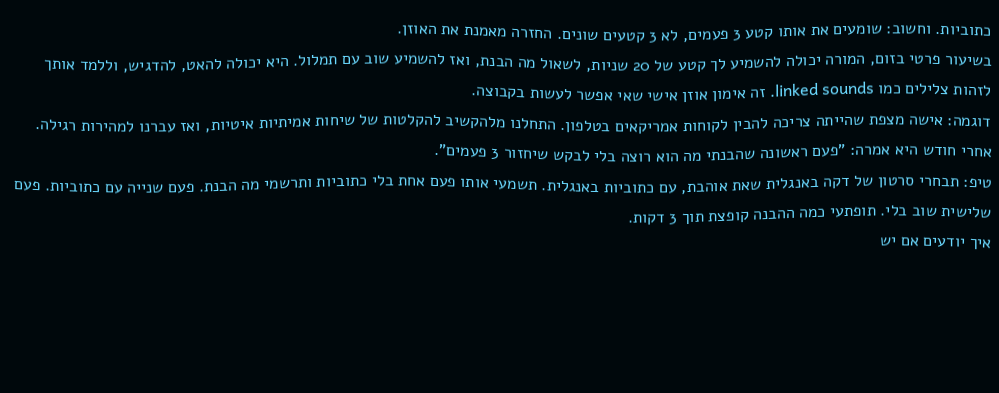כתוביות. וחשוב: שומעים את אותו קטע 3 פעמים, לא 3 קטעים שונים. החזרה מאמנת את האוזן.
בשיעור פרטי בזום, המורה יכולה להשמיע לך קטע של 20 שניות, לשאול מה הבנת, ואז להשמיע שוב עם תמלול. היא יכולה להאט, להדגיש, וללמד אותך לזהות צלילים כמו linked sounds. זה אימון אוזן אישי שאי אפשר לעשות בקבוצה.
דוגמה: אישה מצפת שהייתה צריכה להבין לקוחות אמריקאים בטלפון. התחלנו מלהקשיב להקלטות של שיחות אמיתיות איטיות, ואז עברנו למהירות רגילה. אחרי חודש היא אמרה: "פעם ראשונה שהבנתי מה הוא רוצה בלי לבקש שיחזור 3 פעמים".
טיפ: תבחרי סרטון של דקה באנגלית שאת אוהבת, עם כתוביות באנגלית. תשמעי אותו פעם אחת בלי כתוביות ותרשמי מה הבנת. פעם שנייה עם כתוביות. פעם שלישית שוב בלי. תופתעי כמה ההבנה קופצת תוך 3 דקות.
איך יודעים אם יש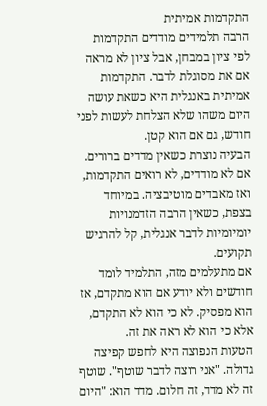התקדמות אמיתית
הרבה תלמידים מודדים התקדמות לפי ציון במבחן, אבל ציון לא מראה אם את מסוגלת לדבר. התקדמות אמיתית באנגלית היא כשאת עושה היום משהו שלא הצלחת לעשות לפני חודש, גם אם הוא קטן.
הבעיה נוצרת כשאין מדדים ברורים. אם לא מודדים, לא רואים התקדמות, ואז מאבדים מוטיבציה. במיוחד בצפת, כשאין הרבה הזדמנויות יומיומיות לדבר אנגלית, קל להרגיש תקועים.
אם מתעלמים מזה, התלמיד לומד חודשים ולא יודע אם הוא מתקדם, אז הוא מפסיק. לא כי הוא לא התקדם, אלא כי הוא לא ראה את זה.
הטעות הנפוצה היא לחפש קפיצה גדולה. "אני רוצה לדבר שוטף". שוטף זה לא מדד, זה חלום. מדד הוא: "היום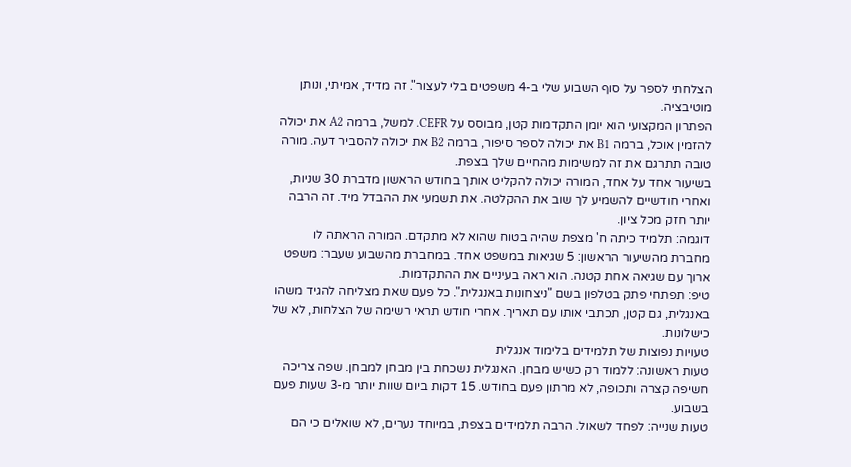הצלחתי לספר על סוף השבוע שלי ב-4 משפטים בלי לעצור". זה מדיד, אמיתי, ונותן מוטיבציה.
הפתרון המקצועי הוא יומן התקדמות קטן, מבוסס על CEFR. למשל, ברמה A2 את יכולה להזמין אוכל, ברמה B1 את יכולה לספר סיפור, ברמה B2 את יכולה להסביר דעה. מורה טובה תתרגם את זה למשימות מהחיים שלך בצפת.
בשיעור אחד על אחד, המורה יכולה להקליט אותך בחודש הראשון מדברת 30 שניות, ואחרי חודשיים להשמיע לך שוב את ההקלטה. את תשמעי את ההבדל מיד. זה הרבה יותר חזק מכל ציון.
דוגמה: תלמיד כיתה ח' מצפת שהיה בטוח שהוא לא מתקדם. המורה הראתה לו מחברת מהשיעור הראשון: 5 שגיאות במשפט אחד. במחברת מהשבוע שעבר: משפט ארוך עם שגיאה אחת קטנה. הוא ראה בעיניים את ההתקדמות.
טיפ: תפתחי פתק בטלפון בשם "ניצחונות באנגלית". כל פעם שאת מצליחה להגיד משהו באנגלית, גם קטן, תכתבי אותו עם תאריך. אחרי חודש תראי רשימה של הצלחות, לא של כישלונות.
טעויות נפוצות של תלמידים בלימוד אנגלית
טעות ראשונה: ללמוד רק כשיש מבחן. האנגלית נשכחת בין מבחן למבחן. שפה צריכה חשיפה קצרה ותכופה, לא מרתון פעם בחודש. 15 דקות ביום שוות יותר מ-3 שעות פעם בשבוע.
טעות שנייה: לפחד לשאול. הרבה תלמידים בצפת, במיוחד נערים, לא שואלים כי הם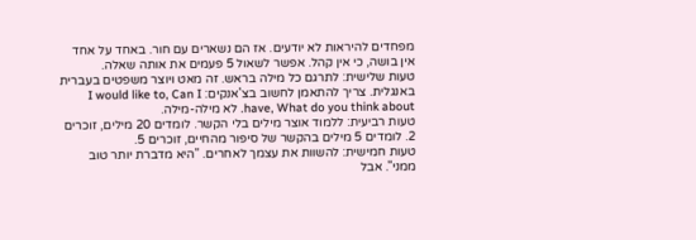מפחדים להיראות לא יודעים. אז הם נשארים עם חור. באחד על אחד אין בושה, כי אין קהל. אפשר לשאול 5 פעמים את אותה שאלה.
טעות שלישית: לתרגם כל מילה בראש. זה מאט ויוצר משפטים בעברית באנגלית. צריך להתאמן לחשוב בצ'אנקים: I would like to, Can I have, What do you think about. לא מילה-מילה.
טעות רביעית: ללמוד אוצר מילים בלי הקשר. לומדים 20 מילים, זוכרים 2. לומדים 5 מילים בהקשר של סיפור מהחיים, זוכרים 5.
טעות חמישית: להשוות את עצמך לאחרים. "היא מדברת יותר טוב ממני". אבל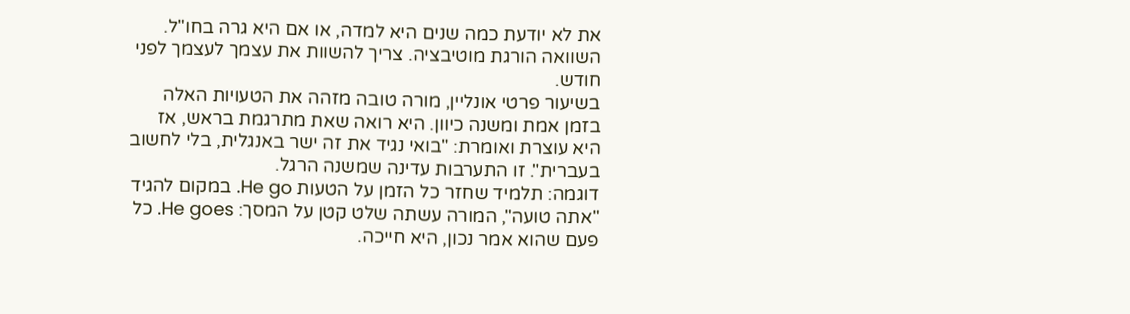את לא יודעת כמה שנים היא למדה, או אם היא גרה בחו"ל. השוואה הורגת מוטיבציה. צריך להשוות את עצמך לעצמך לפני חודש.
בשיעור פרטי אונליין, מורה טובה מזהה את הטעויות האלה בזמן אמת ומשנה כיוון. היא רואה שאת מתרגמת בראש, אז היא עוצרת ואומרת: "בואי נגיד את זה ישר באנגלית, בלי לחשוב בעברית". זו התערבות עדינה שמשנה הרגל.
דוגמה: תלמיד שחזר כל הזמן על הטעות He go. במקום להגיד "אתה טועה", המורה עשתה שלט קטן על המסך: He goes. כל פעם שהוא אמר נכון, היא חייכה.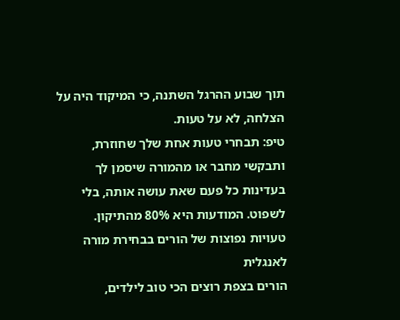תוך שבוע ההרגל השתנה, כי המיקוד היה על הצלחה, לא על טעות.
טיפ: תבחרי טעות אחת שלך שחוזרת, ותבקשי מחבר או מהמורה שיסמן לך בעדינות כל פעם שאת עושה אותה, בלי לשפוט. המודעות היא 80% מהתיקון.
טעויות נפוצות של הורים בבחירת מורה לאנגלית
הורים בצפת רוצים הכי טוב לילדים,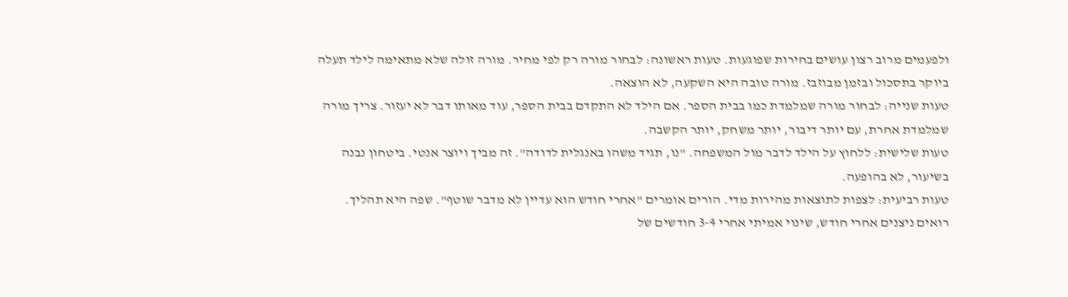ולפעמים מרוב רצון עושים בחירות שפוגעות. טעות ראשונה: לבחור מורה רק לפי מחיר. מורה זולה שלא מתאימה לילד תעלה ביוקר בתסכול ובזמן מבוזבז. מורה טובה היא השקעה, לא הוצאה.
טעות שנייה: לבחור מורה שמלמדת כמו בבית הספר. אם הילד לא התקדם בבית הספר, עוד מאותו דבר לא יעזור. צריך מורה שמלמדת אחרת, עם יותר דיבור, יותר משחק, יותר הקשבה.
טעות שלישית: ללחוץ על הילד לדבר מול המשפחה. "נו, תגיד משהו באנגלית לדודה". זה מביך ויוצר אנטי. ביטחון נבנה בשיעור, לא בהופעה.
טעות רביעית: לצפות לתוצאות מהירות מדי. הורים אומרים "אחרי חודש הוא עדיין לא מדבר שוטף". שפה היא תהליך. רואים ניצנים אחרי חודש, שינוי אמיתי אחרי 3-4 חודשים של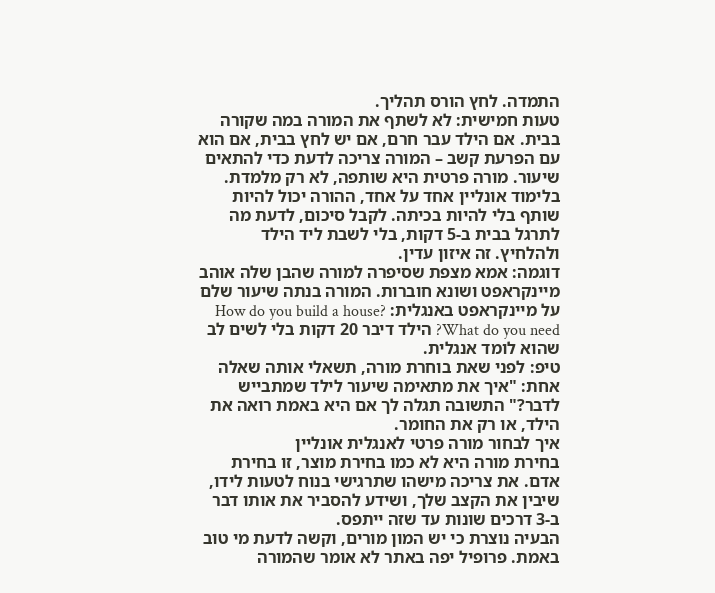התמדה. לחץ הורס תהליך.
טעות חמישית: לא לשתף את המורה במה שקורה בבית. אם הילד עבר חרם, אם יש לחץ בבית, אם הוא עם הפרעת קשב – המורה צריכה לדעת כדי להתאים שיעור. מורה פרטית היא שותפה, לא רק מלמדת.
בלימוד אונליין אחד על אחד, ההורה יכול להיות שותף בלי להיות בכיתה. לקבל סיכום, לדעת מה לתרגל בבית ב-5 דקות, בלי לשבת ליד הילד ולהלחיץ. זה איזון עדין.
דוגמה: אמא מצפת שסיפרה למורה שהבן שלה אוהב מיינקראפט ושונא חוברות. המורה בנתה שיעור שלם על מיינקראפט באנגלית: How do you build a house? What do you need? הילד דיבר 20 דקות בלי לשים לב שהוא לומד אנגלית.
טיפ: לפני שאת בוחרת מורה, תשאלי אותה שאלה אחת: "איך את מתאימה שיעור לילד שמתבייש לדבר?" התשובה תגלה לך אם היא באמת רואה את הילד, או רק את החומר.
איך לבחור מורה פרטי לאנגלית אונליין
בחירת מורה היא לא כמו בחירת מוצר, זו בחירת אדם. את צריכה מישהו שתרגישי בנוח לטעות לידו, שיבין את הקצב שלך, ושידע להסביר את אותו דבר ב-3 דרכים שונות עד שזה ייתפס.
הבעיה נוצרת כי יש המון מורים, וקשה לדעת מי טוב באמת. פרופיל יפה באתר לא אומר שהמורה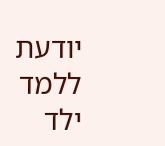יודעת ללמד ילד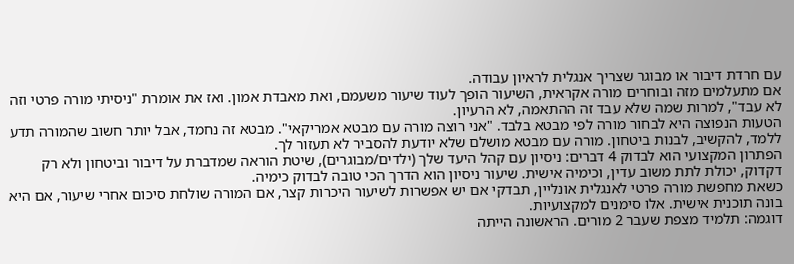עם חרדת דיבור או מבוגר שצריך אנגלית לראיון עבודה.
אם מתעלמים מזה ובוחרים מורה אקראית, השיעור הופך לעוד שיעור משעמם, ואת מאבדת אמון. ואז את אומרת "ניסיתי מורה פרטי וזה לא עבד", למרות שמה שלא עבד זה ההתאמה, לא הרעיון.
הטעות הנפוצה היא לבחור מורה לפי מבטא בלבד. "אני רוצה מורה עם מבטא אמריקאי". מבטא זה נחמד, אבל יותר חשוב שהמורה תדע ללמד, להקשיב, לבנות ביטחון. מורה עם מבטא מושלם שלא יודעת להסביר לא תעזור לך.
הפתרון המקצועי הוא לבדוק 4 דברים: ניסיון עם קהל היעד שלך (ילדים/מבוגרים), שיטת הוראה שמדברת על דיבור וביטחון ולא רק דקדוק, יכולת לתת משוב עדין, וכימיה אישית. שיעור ניסיון הוא הדרך הכי טובה לבדוק כימיה.
כשאת מחפשת מורה פרטי לאנגלית אונליין, תבדקי אם יש אפשרות לשיעור היכרות קצר, אם המורה שולחת סיכום אחרי שיעור, אם היא בונה תוכנית אישית. אלו סימנים למקצועיות.
דוגמה: תלמיד מצפת שעבר 2 מורים. הראשונה הייתה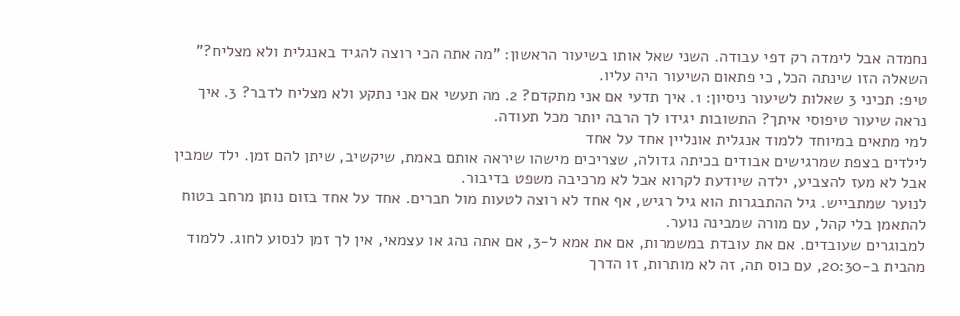נחמדה אבל לימדה רק דפי עבודה. השני שאל אותו בשיעור הראשון: "מה אתה הכי רוצה להגיד באנגלית ולא מצליח?" השאלה הזו שינתה הכל, כי פתאום השיעור היה עליו.
טיפ: תכיני 3 שאלות לשיעור ניסיון: 1. איך תדעי אם אני מתקדם? 2. מה תעשי אם אני נתקע ולא מצליח לדבר? 3. איך נראה שיעור טיפוסי איתך? התשובות יגידו לך הרבה יותר מכל תעודה.
למי מתאים במיוחד ללמוד אנגלית אונליין אחד על אחד
לילדים בצפת שמרגישים אבודים בכיתה גדולה, שצריכים מישהו שיראה אותם באמת, שיקשיב, שיתן להם זמן. ילד שמבין אבל לא מעז להצביע, ילדה שיודעת לקרוא אבל לא מרכיבה משפט בדיבור.
לנוער שמתבייש. גיל ההתבגרות הוא גיל רגיש, אף אחד לא רוצה לטעות מול חברים. אחד על אחד בזום נותן מרחב בטוח להתאמן בלי קהל, עם מורה שמבינה נוער.
למבוגרים שעובדים. אם את עובדת במשמרות, אם את אמא ל-3, אם אתה נהג או עצמאי, אין לך זמן לנסוע לחוג. ללמוד מהבית ב-20:30, עם כוס תה, זה לא מותרות, זו הדרך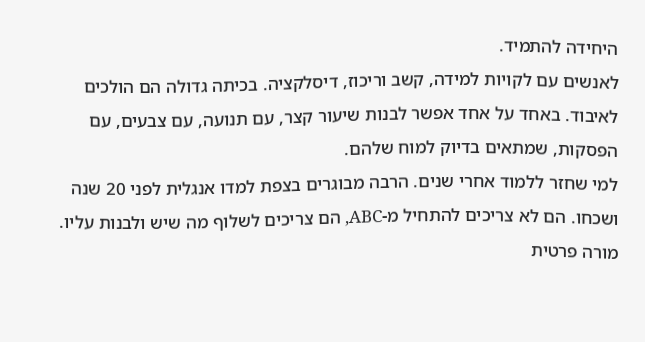היחידה להתמיד.
לאנשים עם לקויות למידה, קשב וריכוז, דיסלקציה. בכיתה גדולה הם הולכים לאיבוד. באחד על אחד אפשר לבנות שיעור קצר, עם תנועה, עם צבעים, עם הפסקות, שמתאים בדיוק למוח שלהם.
למי שחזר ללמוד אחרי שנים. הרבה מבוגרים בצפת למדו אנגלית לפני 20 שנה ושכחו. הם לא צריכים להתחיל מ-ABC, הם צריכים לשלוף מה שיש ולבנות עליו. מורה פרטית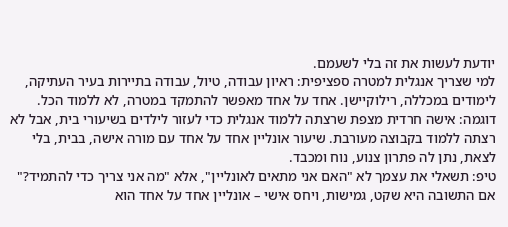יודעת לעשות את זה בלי לשעמם.
למי שצריך אנגלית למטרה ספציפית: ראיון עבודה, טיול, עבודה בתיירות בעיר העתיקה, לימודים במכללה, רילוקיישן. אחד על אחד מאפשר להתמקד במטרה, לא ללמוד הכל.
דוגמה: אישה חרדית מצפת שרצתה ללמוד אנגלית כדי לעזור לילדים בשיעורי בית, אבל לא רצתה ללמוד בקבוצה מעורבת. שיעור אונליין אחד על אחד עם מורה אישה, בבית, בלי לצאת, נתן לה פתרון צנוע, נוח ומכבד.
טיפ: תשאלי את עצמך לא "האם אני מתאים לאונליין", אלא "מה אני צריך כדי להתמיד?" אם התשובה היא שקט, גמישות, ויחס אישי – אונליין אחד על אחד הוא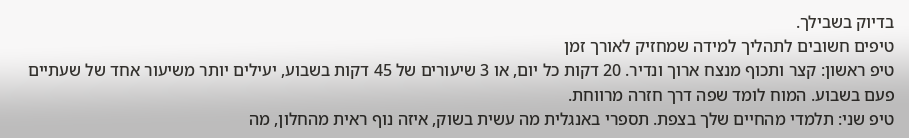בדיוק בשבילך.
טיפים חשובים לתהליך למידה שמחזיק לאורך זמן
טיפ ראשון: קצר ותכוף מנצח ארוך ונדיר. 20 דקות כל יום, או 3 שיעורים של 45 דקות בשבוע, יעילים יותר משיעור אחד של שעתיים פעם בשבוע. המוח לומד שפה דרך חזרה מרווחת.
טיפ שני: תלמדי מהחיים שלך בצפת. תספרי באנגלית מה עשית בשוק, איזה נוף ראית מהחלון, מה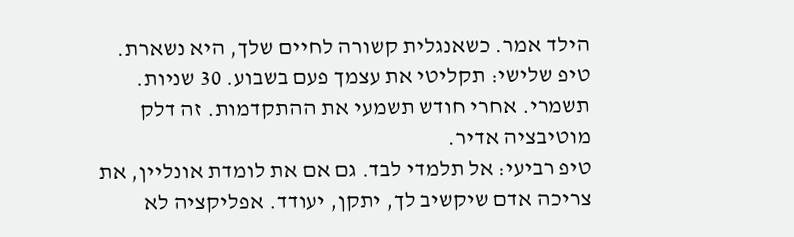הילד אמר. כשאנגלית קשורה לחיים שלך, היא נשארת.
טיפ שלישי: תקליטי את עצמך פעם בשבוע. 30 שניות. תשמרי. אחרי חודש תשמעי את ההתקדמות. זה דלק מוטיבציה אדיר.
טיפ רביעי: אל תלמדי לבד. גם אם את לומדת אונליין, את צריכה אדם שיקשיב לך, יתקן, יעודד. אפליקציה לא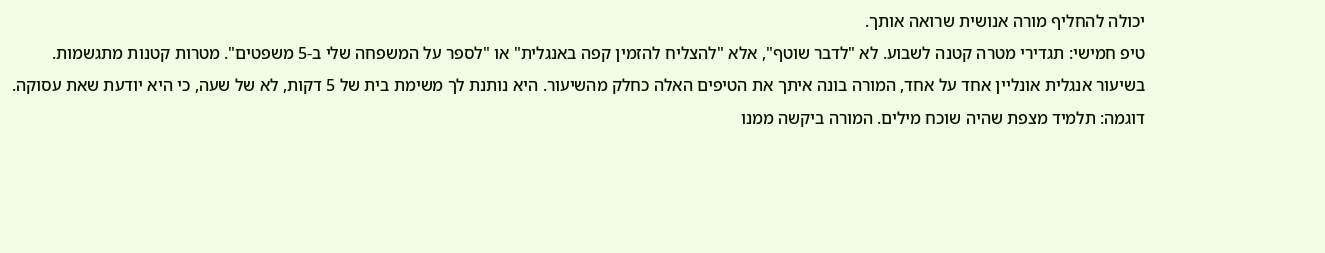יכולה להחליף מורה אנושית שרואה אותך.
טיפ חמישי: תגדירי מטרה קטנה לשבוע. לא "לדבר שוטף", אלא "להצליח להזמין קפה באנגלית" או "לספר על המשפחה שלי ב-5 משפטים". מטרות קטנות מתגשמות.
בשיעור אנגלית אונליין אחד על אחד, המורה בונה איתך את הטיפים האלה כחלק מהשיעור. היא נותנת לך משימת בית של 5 דקות, לא של שעה, כי היא יודעת שאת עסוקה.
דוגמה: תלמיד מצפת שהיה שוכח מילים. המורה ביקשה ממנו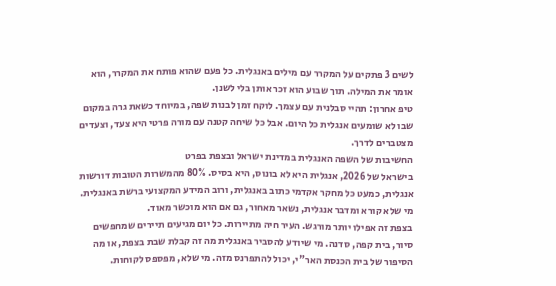לשים 3 פתקים על המקרר עם מילים באנגלית. כל פעם שהוא פותח את המקרר, הוא אומר את המילה. תוך שבוע הוא זכר אותן בלי לשנן.
טיפ אחרון: תהיי סבלנית עם עצמך. לוקח זמן לבנות שפה, במיוחד כשאת גרה במקום שבו לא שומעים אנגלית כל היום. אבל כל שיחה קטנה עם מורה פרטי היא צעד, וצעדים מצטברים לדרך.
החשיבות של השפה האנגלית במדינת ישראל ובצפת בפרט
בישראל של 2026, אנגלית היא לא בונוס, היא בסיס. 80% מהמשרות הטובות דורשות אנגלית, כמעט כל מחקר אקדמי כתוב באנגלית, ורוב המידע המקצועי ברשת באנגלית. מי שלא קורא ומדבר אנגלית, נשאר מאחור, גם אם הוא מוכשר מאוד.
בצפת זה אפילו יותר מורגש. העיר חיה מתיירות. כל יום מגיעים תיירים שמחפשים סיור, בית קפה, סדנה. מי שיודע להסביר באנגלית מה זה קבלת שבת בצפת, או מה הסיפור של בית הכנסת האר"י, יכול להתפרנס מזה. מי שלא, מפספס לקוחות.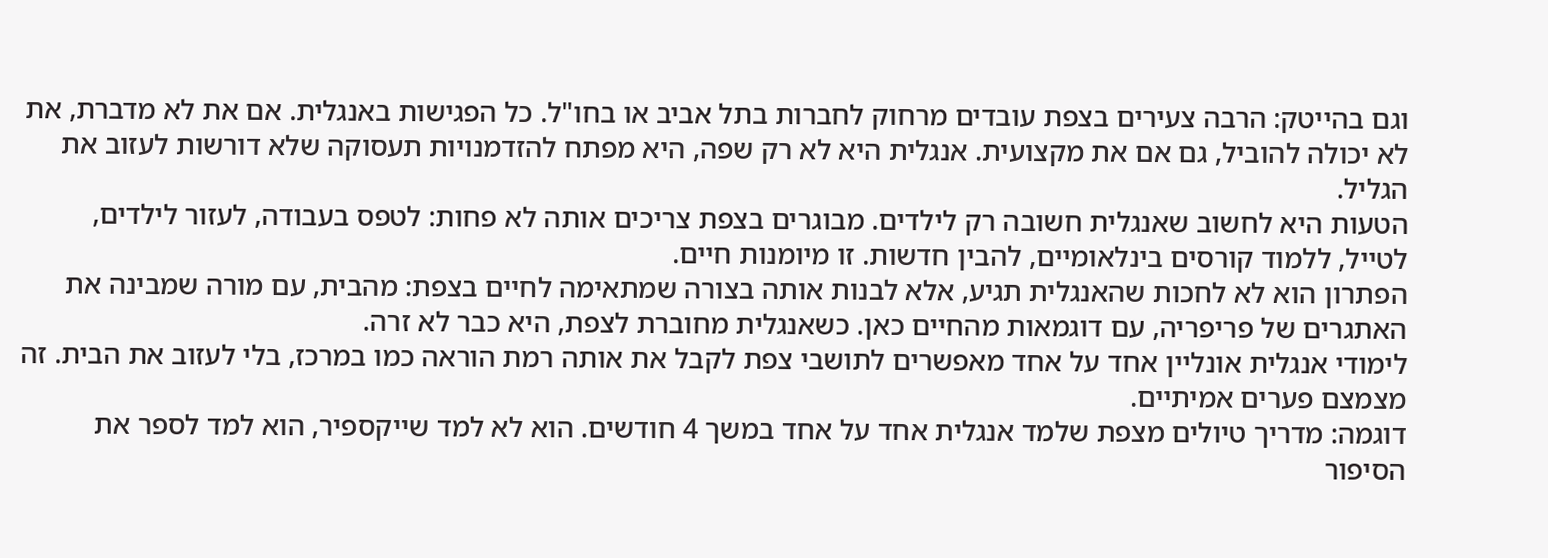וגם בהייטק: הרבה צעירים בצפת עובדים מרחוק לחברות בתל אביב או בחו"ל. כל הפגישות באנגלית. אם את לא מדברת, את לא יכולה להוביל, גם אם את מקצועית. אנגלית היא לא רק שפה, היא מפתח להזדמנויות תעסוקה שלא דורשות לעזוב את הגליל.
הטעות היא לחשוב שאנגלית חשובה רק לילדים. מבוגרים בצפת צריכים אותה לא פחות: לטפס בעבודה, לעזור לילדים, לטייל, ללמוד קורסים בינלאומיים, להבין חדשות. זו מיומנות חיים.
הפתרון הוא לא לחכות שהאנגלית תגיע, אלא לבנות אותה בצורה שמתאימה לחיים בצפת: מהבית, עם מורה שמבינה את האתגרים של פריפריה, עם דוגמאות מהחיים כאן. כשאנגלית מחוברת לצפת, היא כבר לא זרה.
לימודי אנגלית אונליין אחד על אחד מאפשרים לתושבי צפת לקבל את אותה רמת הוראה כמו במרכז, בלי לעזוב את הבית. זה מצמצם פערים אמיתיים.
דוגמה: מדריך טיולים מצפת שלמד אנגלית אחד על אחד במשך 4 חודשים. הוא לא למד שייקספיר, הוא למד לספר את הסיפור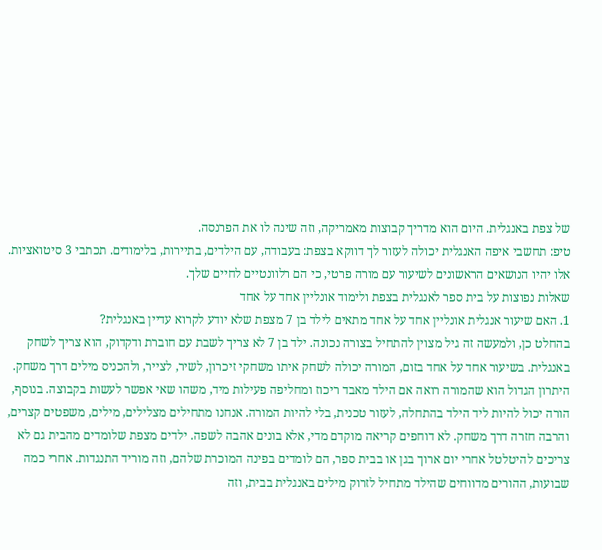של צפת באנגלית. היום הוא מדריך קבוצות מאמריקה, וזה שינה לו את הפרנסה.
טיפ: תחשבי איפה האנגלית יכולה לעזור לך דווקא בצפת: בעבודה, עם הילדים, בתיירות, בלימודים. תכתבי 3 סיטואציות. אלו יהיו הנושאים הראשונים לשיעור עם מורה פרטי, כי הם רלוונטיים לחיים שלך.
שאלות נפוצות על בית ספר לאנגלית בצפת ולימוד אונליין אחד על אחד
1. האם שיעור אנגלית אונליין אחד על אחד מתאים לילד בן 7 מצפת שלא יודע לקרוא עדיין באנגלית?
בהחלט כן, ולמעשה זה גיל מצוין להתחיל בצורה נכונה. ילד בן 7 לא צריך לשבת עם חוברת ודקדוק, הוא צריך לשחק באנגלית. בשיעור אחד על אחד בזום, המורה יכולה לשחק איתו משחקי זיכרון, לשיר, לצייר, ולהכניס מילים דרך משחק. היתרון הגדול הוא שהמורה רואה אם הילד מאבד ריכוז ומחליפה פעילות מיד, משהו שאי אפשר לעשות בקבוצה. בנוסף, הורה יכול להיות ליד הילד בהתחלה, לעזור טכנית, בלי להיות המורה. אנחנו מתחילים מצלילים, מילים, משפטים קצרים, והרבה חזרה דרך משחק. לא דוחפים קריאה מוקדם מדי, אלא בונים אהבה לשפה. ילדים מצפת שלומדים מהבית גם לא צריכים להיטלטל אחרי יום ארוך בגן או בבית ספר, הם לומדים בפינה המוכרת שלהם, וזה מוריד התנגדות. אחרי כמה שבועות, ההורים מדווחים שהילד מתחיל לזרוק מילים באנגלית בבית, וזה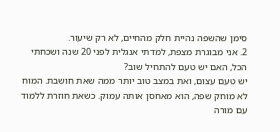סימן שהשפה נהיית חלק מהחיים, לא רק שיעור.
2. אני מבוגרת מצפת, למדתי אנגלית לפני 20 שנה ושכחתי הכל, האם יש טעם להתחיל שוב?
יש טעם עצום, ואת במצב טוב יותר ממה שאת חושבת. המוח לא מוחק שפה, הוא מאחסן אותה עמוק. כשאת חוזרת ללמוד עם מורה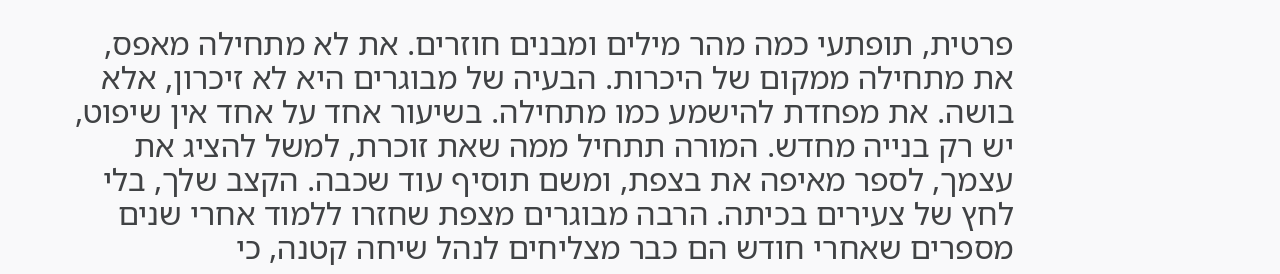פרטית, תופתעי כמה מהר מילים ומבנים חוזרים. את לא מתחילה מאפס, את מתחילה ממקום של היכרות. הבעיה של מבוגרים היא לא זיכרון, אלא בושה. את מפחדת להישמע כמו מתחילה. בשיעור אחד על אחד אין שיפוט, יש רק בנייה מחדש. המורה תתחיל ממה שאת זוכרת, למשל להציג את עצמך, לספר מאיפה את בצפת, ומשם תוסיף עוד שכבה. הקצב שלך, בלי לחץ של צעירים בכיתה. הרבה מבוגרים מצפת שחזרו ללמוד אחרי שנים מספרים שאחרי חודש הם כבר מצליחים לנהל שיחה קטנה, כי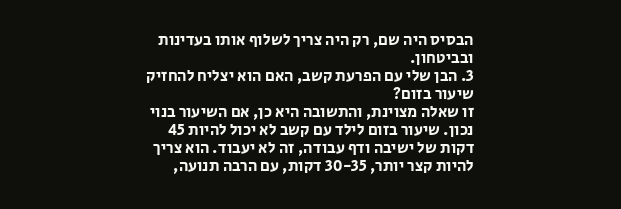הבסיס היה שם, רק היה צריך לשלוף אותו בעדינות ובביטחון.
3. הבן שלי עם הפרעת קשב, האם הוא יצליח להחזיק שיעור בזום?
זו שאלה מצוינת, והתשובה היא כן, אם השיעור בנוי נכון. שיעור בזום לילד עם קשב לא יכול להיות 45 דקות של ישיבה ודף עבודה, זה לא יעבוד. הוא צריך להיות קצר יותר, 30-35 דקות, עם הרבה תנועה,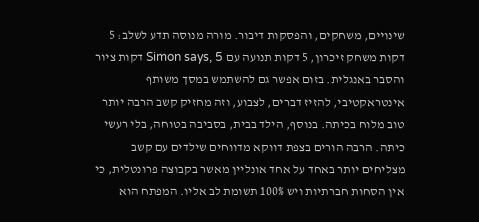שינויים, משחקים, והפסקות דיבור. מורה מנוסה תדע לשלב: 5 דקות משחק זיכרון, 5 דקות תנועה עם Simon says, 5 דקות ציור והסבר באנגלית. בזום אפשר גם להשתמש במסך משותף אינטראקטיבי, להזיז דברים, לצבוע, וזה מחזיק קשב הרבה יותר טוב מלוח בכיתה. בנוסף, הילד בבית, בסביבה בטוחה, בלי רעשי כיתה. הרבה הורים בצפת דווקא מדווחים שילדים עם קשב מצליחים יותר באחד על אחד אונליין מאשר בקבוצה פרונטלית, כי אין הסחות חברתיות ויש 100% תשומת לב אליו. המפתח הוא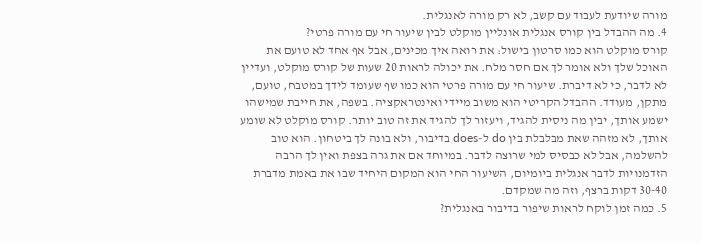מורה שיודעת לעבוד עם קשב, לא רק מורה לאנגלית.
4. מה ההבדל בין קורס אנגלית אונליין מוקלט לבין שיעור חי עם מורה פרטי?
קורס מוקלט הוא כמו סרטון בישול: את רואה איך מכינים, אבל אף אחד לא טועם את האוכל שלך ולא אומר לך אם חסר מלח. את יכולה לראות 20 שעות של קורס מוקלט, ועדיין לא לדבר, כי לא דיברת. שיעור חי עם מורה פרטי הוא כמו שף שעומד לידך במטבח, טועם, מתקן, מעודד. ההבדל הקריטי הוא משוב מיידי ואינטראקציה. בשפה, את חייבת שמישהו ישמע אותך, יבין מה ניסית להגיד, ויעזור לך להגיד את זה טוב יותר. קורס מוקלט לא שומע אותך, לא מזהה שאת מבלבלת בין do ל-does בדיבור, ולא בונה לך ביטחון. הוא טוב להשלמה, אבל לא כבסיס למי שרוצה לדבר. במיוחד אם את גרה בצפת ואין לך הרבה הזדמנויות לדבר אנגלית ביומיום, השיעור החי הוא המקום היחיד שבו את באמת מדברת 30-40 דקות ברצף, וזה מה שמקדם.
5. כמה זמן לוקח לראות שיפור בדיבור באנגלית?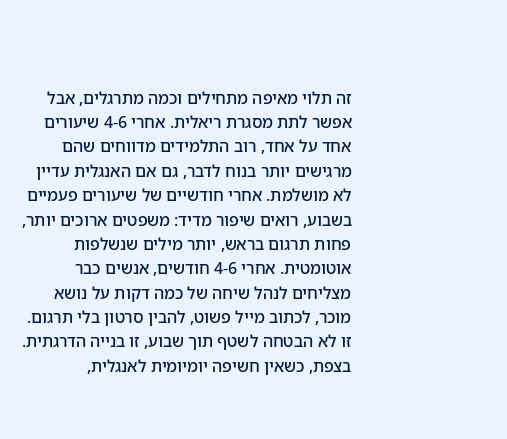זה תלוי מאיפה מתחילים וכמה מתרגלים, אבל אפשר לתת מסגרת ריאלית. אחרי 4-6 שיעורים אחד על אחד, רוב התלמידים מדווחים שהם מרגישים יותר בנוח לדבר, גם אם האנגלית עדיין לא מושלמת. אחרי חודשיים של שיעורים פעמיים בשבוע, רואים שיפור מדיד: משפטים ארוכים יותר, פחות תרגום בראש, יותר מילים שנשלפות אוטומטית. אחרי 4-6 חודשים, אנשים כבר מצליחים לנהל שיחה של כמה דקות על נושא מוכר, לכתוב מייל פשוט, להבין סרטון בלי תרגום. זו לא הבטחה לשטף תוך שבוע, זו בנייה הדרגתית. בצפת, כשאין חשיפה יומיומית לאנגלית,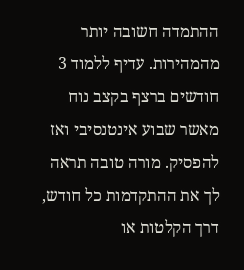ההתמדה חשובה יותר מהמהירות. עדיף ללמוד 3 חודשים ברצף בקצב נוח מאשר שבוע אינטנסיבי ואז להפסיק. מורה טובה תראה לך את ההתקדמות כל חודש, דרך הקלטות או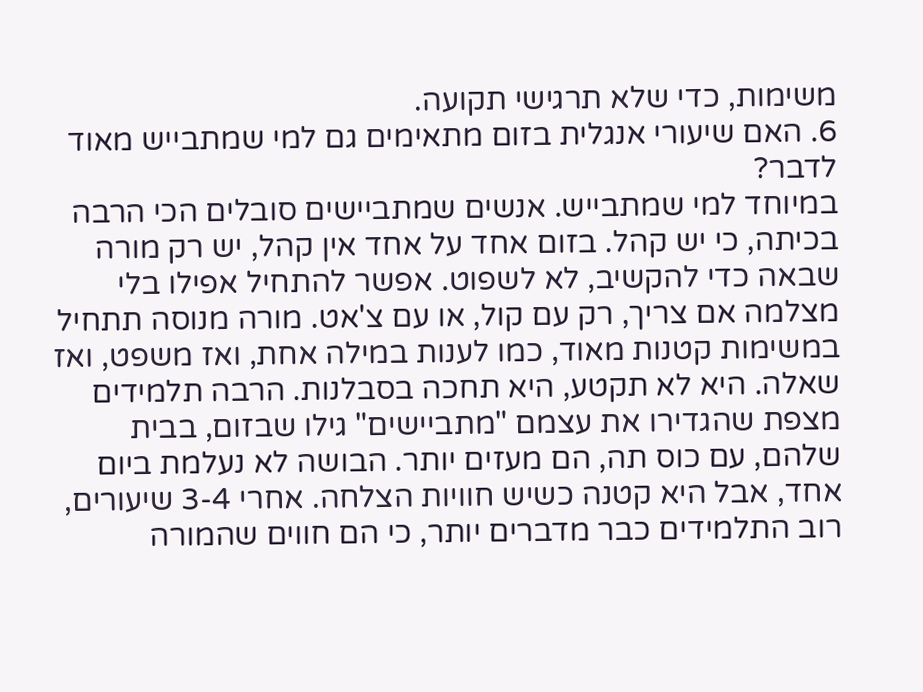משימות, כדי שלא תרגישי תקועה.
6. האם שיעורי אנגלית בזום מתאימים גם למי שמתבייש מאוד לדבר?
במיוחד למי שמתבייש. אנשים שמתביישים סובלים הכי הרבה בכיתה, כי יש קהל. בזום אחד על אחד אין קהל, יש רק מורה שבאה כדי להקשיב, לא לשפוט. אפשר להתחיל אפילו בלי מצלמה אם צריך, רק עם קול, או עם צ'אט. מורה מנוסה תתחיל במשימות קטנות מאוד, כמו לענות במילה אחת, ואז משפט, ואז שאלה. היא לא תקטע, היא תחכה בסבלנות. הרבה תלמידים מצפת שהגדירו את עצמם "מתביישים" גילו שבזום, בבית שלהם, עם כוס תה, הם מעזים יותר. הבושה לא נעלמת ביום אחד, אבל היא קטנה כשיש חוויות הצלחה. אחרי 3-4 שיעורים, רוב התלמידים כבר מדברים יותר, כי הם חווים שהמורה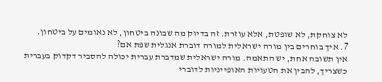לא צוחקת, לא שופטת, אלא עוזרת. זה בדיוק מה שבונה ביטחון, לא נאומים על ביטחון.
7. איך בוחרים בין מורה ישראלית למורה דוברת אנגלית שפת אם?
אין תשובה אחת, יש התאמה. מורה ישראלית שמדברת עברית יכולה להסביר דקדוק בעברית כשצריך, להבין את הטעויות האופייניות לדוברי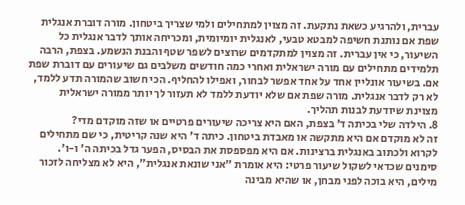עברית, ולהרגיע כשאת נתקעת. זה מצוין למתחילים ולמי שצריך ביטחון. מורה דוברת אנגלית שפת אם נותנת חשיפה למבטא טבעי, לאנגלית יומיומית, ומכריחה אותך לדבר אנגלית כל השיעור, כי אין עברית. זה מצוין למתקדמים שרוצים לשפר שטף והבנת הנשמע. בצפת, הרבה תלמידים מתחילים עם מורה ישראלית ואחרי כמה חודשים משלבים גם שיעורים עם דוברת שפת אם. בשיעור אונליין אחד על אחד אפשר לבחור, ואפילו להחליף. הכי חשוב שהמורה תדע ללמד, לא רק לדבר אנגלית. מורה שפת אם שלא יודעת ללמד לא תעזור לך יותר ממורה ישראלית מצוינת שיודעת לבנות תהליך.
8. הילדה שלי בכיתה ד' בצפת, האם היא צריכה שיעורים פרטיים או שזה מוקדם מדי?
זה לא מוקדם אם היא מתקשה או מאבדת ביטחון. כיתה ד' היא שנה קריטית, כי שם מתחילים לקרוא ולכתוב באנגלית ברצינות. אם היא מפספסת את הבסיס, הפער גדל בכיתה ה' ו-ו'. סימנים שכדאי לשקול שיעור פרטי: היא אומרת "אני שונאת אנגלית", היא לא מצליחה לזכור מילים, היא בוכה לפני מבחן, או שהיא מבינה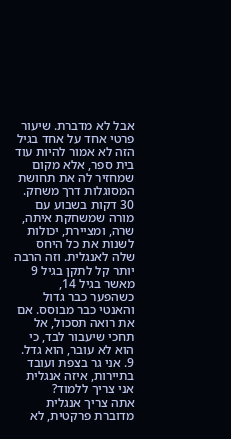אבל לא מדברת. שיעור פרטי אחד על אחד בגיל הזה לא אמור להיות עוד בית ספר, אלא מקום שמחזיר לה את תחושת המסוגלות דרך משחק. 30 דקות בשבוע עם מורה שמשחקת איתה, שרה, ומציירת, יכולות לשנות את כל היחס שלה לאנגלית. וזה הרבה יותר קל לתקן בגיל 9 מאשר בגיל 14, כשהפער כבר גדול והאנטי כבר מבוסס. אם את רואה תסכול, אל תחכי שיעבור לבד, כי הוא לא עובר, הוא גדל.
9. אני גר בצפת ועובד בתיירות, איזה אנגלית אני צריך ללמוד?
אתה צריך אנגלית מדוברת פרקטית, לא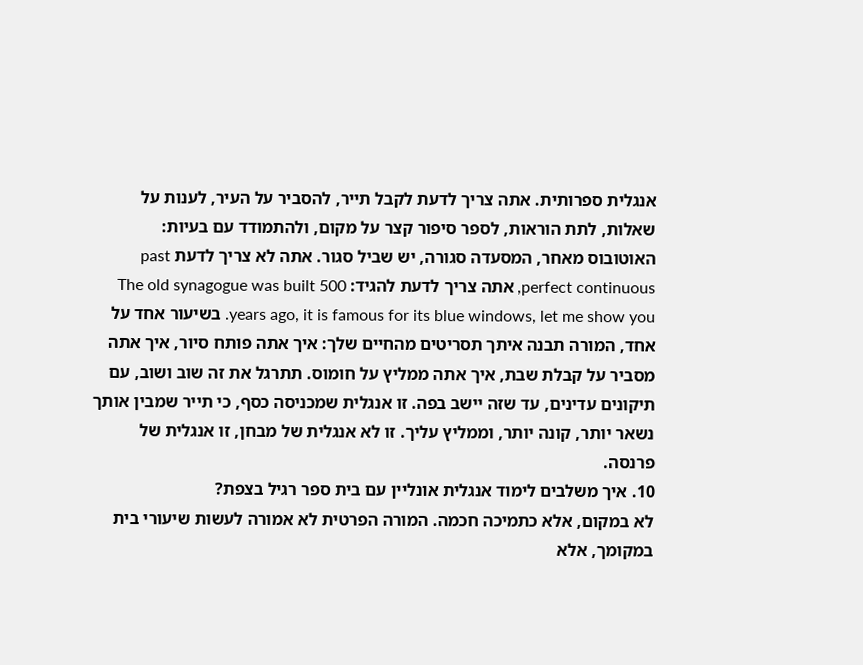אנגלית ספרותית. אתה צריך לדעת לקבל תייר, להסביר על העיר, לענות על שאלות, לתת הוראות, לספר סיפור קצר על מקום, ולהתמודד עם בעיות: האוטובוס מאחר, המסעדה סגורה, יש שביל סגור. אתה לא צריך לדעת past perfect continuous, אתה צריך לדעת להגיד: The old synagogue was built 500 years ago, it is famous for its blue windows, let me show you. בשיעור אחד על אחד, המורה תבנה איתך תסריטים מהחיים שלך: איך אתה פותח סיור, איך אתה מסביר על קבלת שבת, איך אתה ממליץ על חומוס. תתרגל את זה שוב ושוב, עם תיקונים עדינים, עד שזה יישב בפה. זו אנגלית שמכניסה כסף, כי תייר שמבין אותך נשאר יותר, קונה יותר, וממליץ עליך. זו לא אנגלית של מבחן, זו אנגלית של פרנסה.
10. איך משלבים לימוד אנגלית אונליין עם בית ספר רגיל בצפת?
לא במקום, אלא כתמיכה חכמה. המורה הפרטית לא אמורה לעשות שיעורי בית במקומך, אלא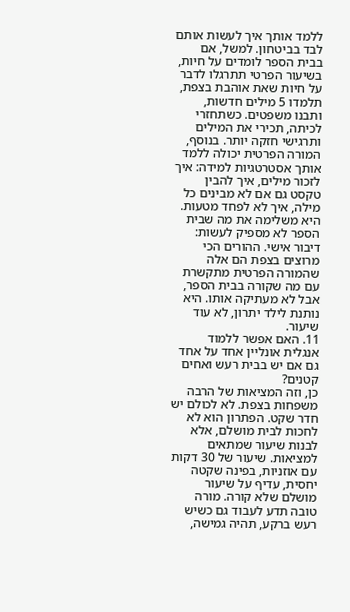ללמד אותך איך לעשות אותם לבד בביטחון. למשל, אם בבית הספר לומדים על חיות, בשיעור הפרטי תתרגלו לדבר על חיות שאת אוהבת בצפת, תלמדו 5 מילים חדשות, ותבנו משפטים. כשתחזרי לכיתה, תכירי את המילים ותרגישי חזקה יותר. בנוסף, המורה הפרטית יכולה ללמד אותך אסטרטגיות למידה: איך לזכור מילים, איך להבין טקסט גם אם לא מבינים כל מילה, איך לא לפחד מטעות. היא משלימה את מה שבית הספר לא מספיק לעשות: דיבור אישי. ההורים הכי מרוצים בצפת הם אלה שהמורה הפרטית מתקשרת עם מה שקורה בבית הספר, אבל לא מעתיקה אותו. היא נותנת לילד יתרון, לא עוד שיעור.
11. האם אפשר ללמוד אנגלית אונליין אחד על אחד גם אם יש בבית רעש ואחים קטנים?
כן, וזה המציאות של הרבה משפחות בצפת. לא לכולם יש חדר שקט. הפתרון הוא לא לחכות לבית מושלם, אלא לבנות שיעור שמתאים למציאות. שיעור של 30 דקות עם אוזניות, בפינה שקטה יחסית, עדיף על שיעור מושלם שלא קורה. מורה טובה תדע לעבוד גם כשיש רעש ברקע, תהיה גמישה,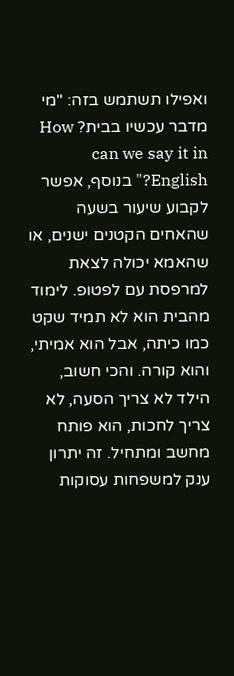ואפילו תשתמש בזה: "מי מדבר עכשיו בבית? How can we say it in English?" בנוסף, אפשר לקבוע שיעור בשעה שהאחים הקטנים ישנים, או שהאמא יכולה לצאת למרפסת עם לפטופ. לימוד מהבית הוא לא תמיד שקט כמו כיתה, אבל הוא אמיתי, והוא קורה. והכי חשוב, הילד לא צריך הסעה, לא צריך לחכות, הוא פותח מחשב ומתחיל. זה יתרון ענק למשפחות עסוקות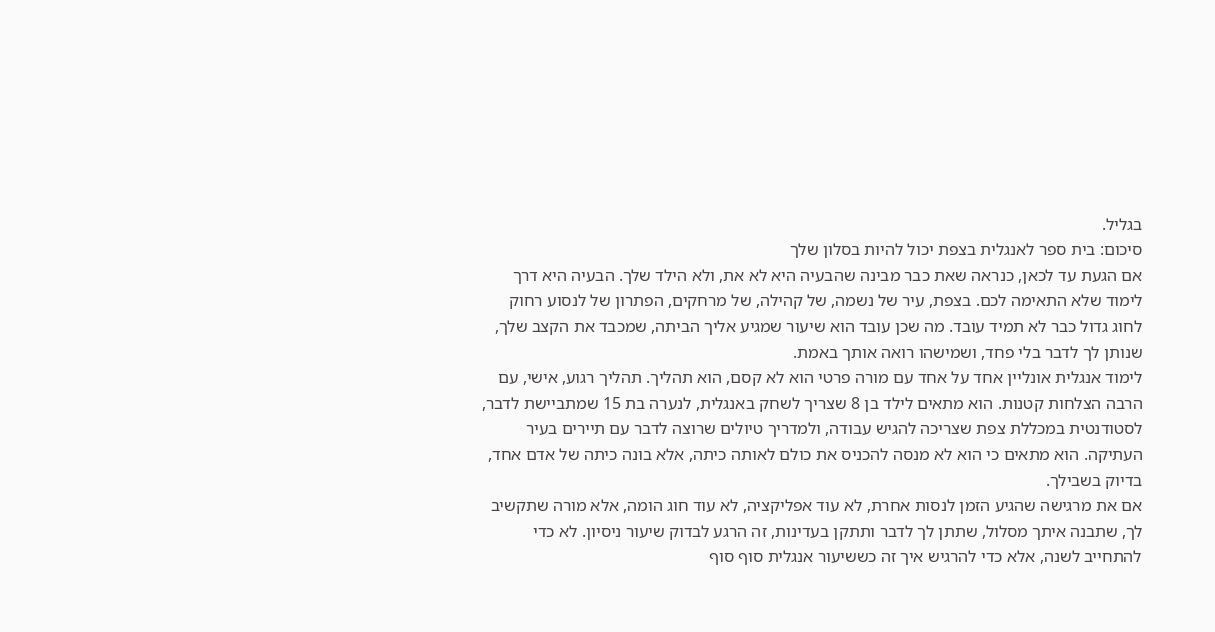בגליל.
סיכום: בית ספר לאנגלית בצפת יכול להיות בסלון שלך
אם הגעת עד לכאן, כנראה שאת כבר מבינה שהבעיה היא לא את, ולא הילד שלך. הבעיה היא דרך לימוד שלא התאימה לכם. בצפת, עיר של נשמה, של קהילה, של מרחקים, הפתרון של לנסוע רחוק לחוג גדול כבר לא תמיד עובד. מה שכן עובד הוא שיעור שמגיע אליך הביתה, שמכבד את הקצב שלך, שנותן לך לדבר בלי פחד, ושמישהו רואה אותך באמת.
לימוד אנגלית אונליין אחד על אחד עם מורה פרטי הוא לא קסם, הוא תהליך. תהליך רגוע, אישי, עם הרבה הצלחות קטנות. הוא מתאים לילד בן 8 שצריך לשחק באנגלית, לנערה בת 15 שמתביישת לדבר, לסטודנטית במכללת צפת שצריכה להגיש עבודה, ולמדריך טיולים שרוצה לדבר עם תיירים בעיר העתיקה. הוא מתאים כי הוא לא מנסה להכניס את כולם לאותה כיתה, אלא בונה כיתה של אדם אחד, בדיוק בשבילך.
אם את מרגישה שהגיע הזמן לנסות אחרת, לא עוד אפליקציה, לא עוד חוג הומה, אלא מורה שתקשיב לך, שתבנה איתך מסלול, שתתן לך לדבר ותתקן בעדינות, זה הרגע לבדוק שיעור ניסיון. לא כדי להתחייב לשנה, אלא כדי להרגיש איך זה כששיעור אנגלית סוף סוף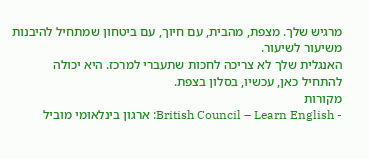מרגיש שלך. מצפת, מהבית, עם חיוך, עם ביטחון שמתחיל להיבנות משיעור לשיעור.
האנגלית שלך לא צריכה לחכות שתעברי למרכז. היא יכולה להתחיל כאן, עכשיו, בסלון בצפת.
מקורות
- British Council – Learn English: ארגון בינלאומי מוביל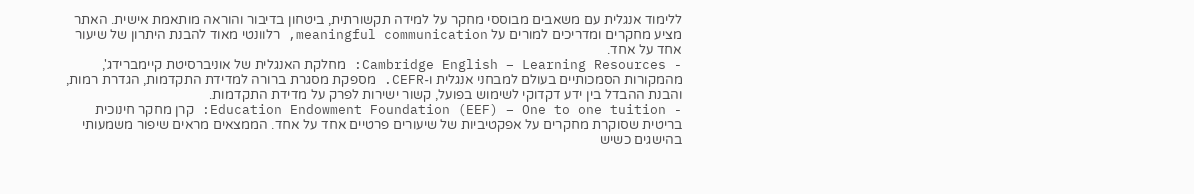ללימוד אנגלית עם משאבים מבוססי מחקר על למידה תקשורתית, ביטחון בדיבור והוראה מותאמת אישית. האתר מציע מחקרים ומדריכים למורים על meaningful communication, רלוונטי מאוד להבנת היתרון של שיעור אחד על אחד.
- Cambridge English – Learning Resources: מחלקת האנגלית של אוניברסיטת קיימברידג', מהמקורות הסמכותיים בעולם למבחני אנגלית ו-CEFR. מספקת מסגרת ברורה למדידת התקדמות, הגדרת רמות, והבנת ההבדל בין ידע דקדוקי לשימוש בפועל, קשור ישירות לפרק על מדידת התקדמות.
- Education Endowment Foundation (EEF) – One to one tuition: קרן מחקר חינוכית בריטית שסוקרת מחקרים על אפקטיביות של שיעורים פרטיים אחד על אחד. הממצאים מראים שיפור משמעותי בהישגים כשיש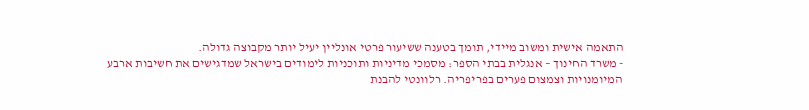התאמה אישית ומשוב מיידי, תומך בטענה ששיעור פרטי אונליין יעיל יותר מקבוצה גדולה.
- משרד החינוך – אנגלית בבתי הספר: מסמכי מדיניות ותוכניות לימודים בישראל שמדגישים את חשיבות ארבע המיומנויות וצמצום פערים בפריפריה. רלוונטי להבנת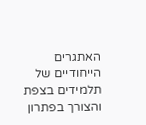האתגרים הייחודיים של תלמידים בצפת והצורך בפתרון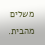משלים מהבית.